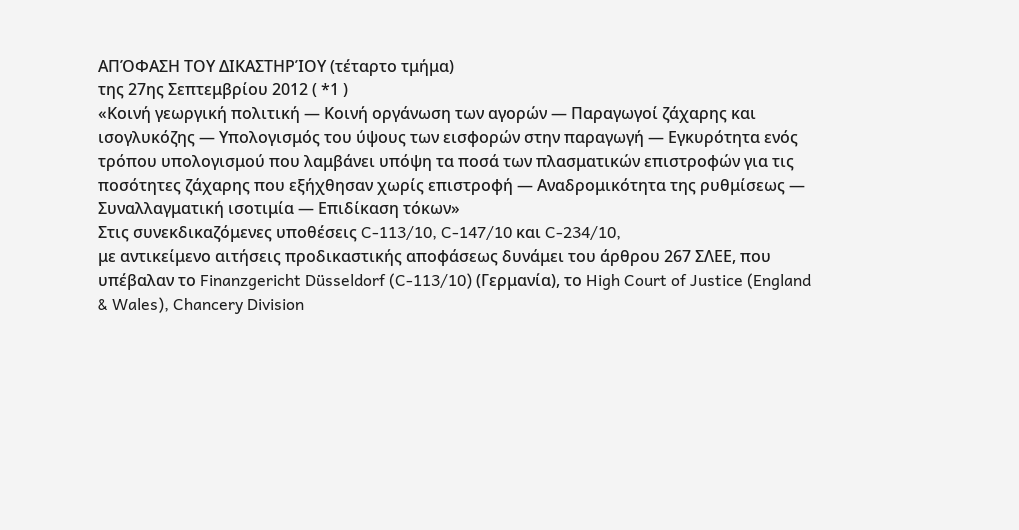ΑΠΌΦΑΣΗ ΤΟΥ ΔΙΚΑΣΤΗΡΊΟΥ (τέταρτο τμήμα)
της 27ης Σεπτεμβρίου 2012 ( *1 )
«Κοινή γεωργική πολιτική — Κοινή οργάνωση των αγορών — Παραγωγοί ζάχαρης και ισογλυκόζης — Υπολογισμός του ύψους των εισφορών στην παραγωγή — Εγκυρότητα ενός τρόπου υπολογισμού που λαμβάνει υπόψη τα ποσά των πλασματικών επιστροφών για τις ποσότητες ζάχαρης που εξήχθησαν χωρίς επιστροφή — Αναδρομικότητα της ρυθμίσεως — Συναλλαγματική ισοτιμία — Επιδίκαση τόκων»
Στις συνεκδικαζόμενες υποθέσεις C-113/10, C-147/10 και C-234/10,
με αντικείμενο αιτήσεις προδικαστικής αποφάσεως δυνάμει του άρθρου 267 ΣΛΕΕ, που υπέβαλαν το Finanzgericht Düsseldorf (C-113/10) (Γερμανία), το High Court of Justice (England & Wales), Chancery Division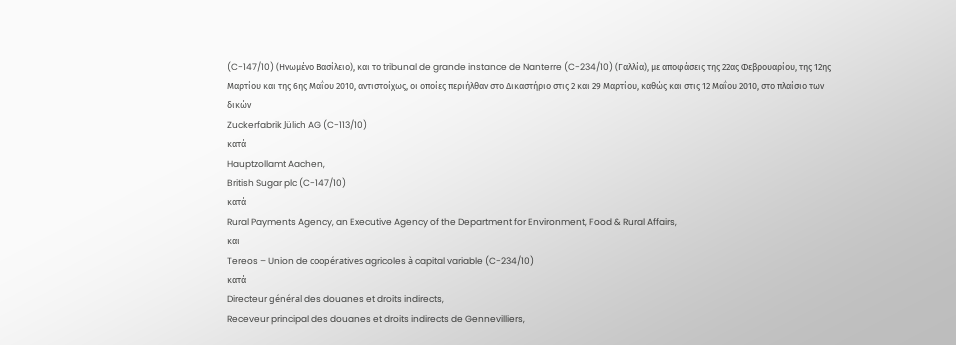(C-147/10) (Ηνωμένο Βασίλειο), και το tribunal de grande instance de Nanterre (C-234/10) (Γαλλία), με αποφάσεις της 22ας Φεβρουαρίου, της 12ης Μαρτίου και της 6ης Μαΐου 2010, αντιστοίχως, οι οποίες περιήλθαν στο Δικαστήριο στις 2 και 29 Μαρτίου, καθώς και στις 12 Μαΐου 2010, στο πλαίσιο των δικών
Zuckerfabrik Jülich AG (C-113/10)
κατά
Hauptzollamt Aachen,
British Sugar plc (C-147/10)
κατά
Rural Payments Agency, an Executive Agency of the Department for Environment, Food & Rural Affairs,
και
Tereos – Union de coopératives agricoles à capital variable (C-234/10)
κατά
Directeur général des douanes et droits indirects,
Receveur principal des douanes et droits indirects de Gennevilliers,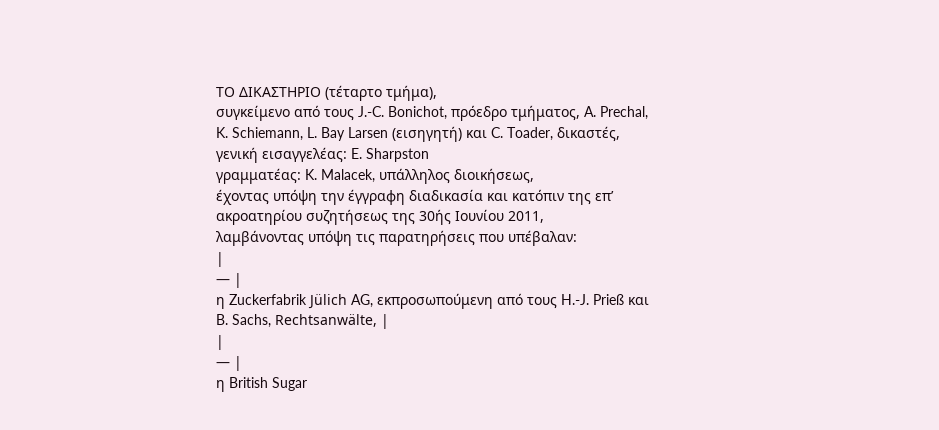ΤΟ ΔΙΚΑΣΤΗΡΙΟ (τέταρτο τμήμα),
συγκείμενο από τους J.-C. Bonichot, πρόεδρο τμήματος, A. Prechal, K. Schiemann, L. Bay Larsen (εισηγητή) και C. Toader, δικαστές,
γενική εισαγγελέας: E. Sharpston
γραμματέας: K. Malacek, υπάλληλος διοικήσεως,
έχοντας υπόψη την έγγραφη διαδικασία και κατόπιν της επ’ ακροατηρίου συζητήσεως της 30ής Ιουνίου 2011,
λαμβάνοντας υπόψη τις παρατηρήσεις που υπέβαλαν:
|
— |
η Zuckerfabrik Jülich AG, εκπροσωπούμενη από τους H.-J. Prieß και B. Sachs, Rechtsanwälte, |
|
— |
η British Sugar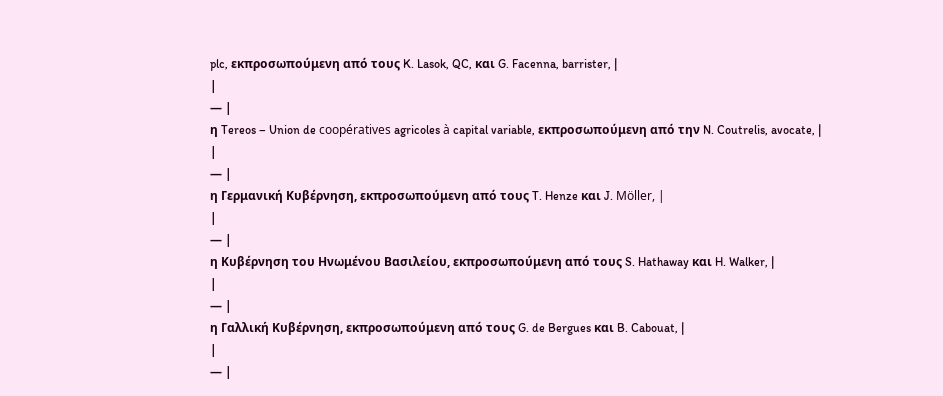plc, εκπροσωπούμενη από τους K. Lasok, QC, και G. Facenna, barrister, |
|
— |
η Tereos – Union de coopératives agricoles à capital variable, εκπροσωπούμενη από την N. Coutrelis, avocate, |
|
— |
η Γερμανική Κυβέρνηση, εκπροσωπούμενη από τους T. Henze και J. Möller, |
|
— |
η Κυβέρνηση του Ηνωμένου Βασιλείου, εκπροσωπούμενη από τους S. Hathaway και H. Walker, |
|
— |
η Γαλλική Κυβέρνηση, εκπροσωπούμενη από τους G. de Bergues και B. Cabouat, |
|
— |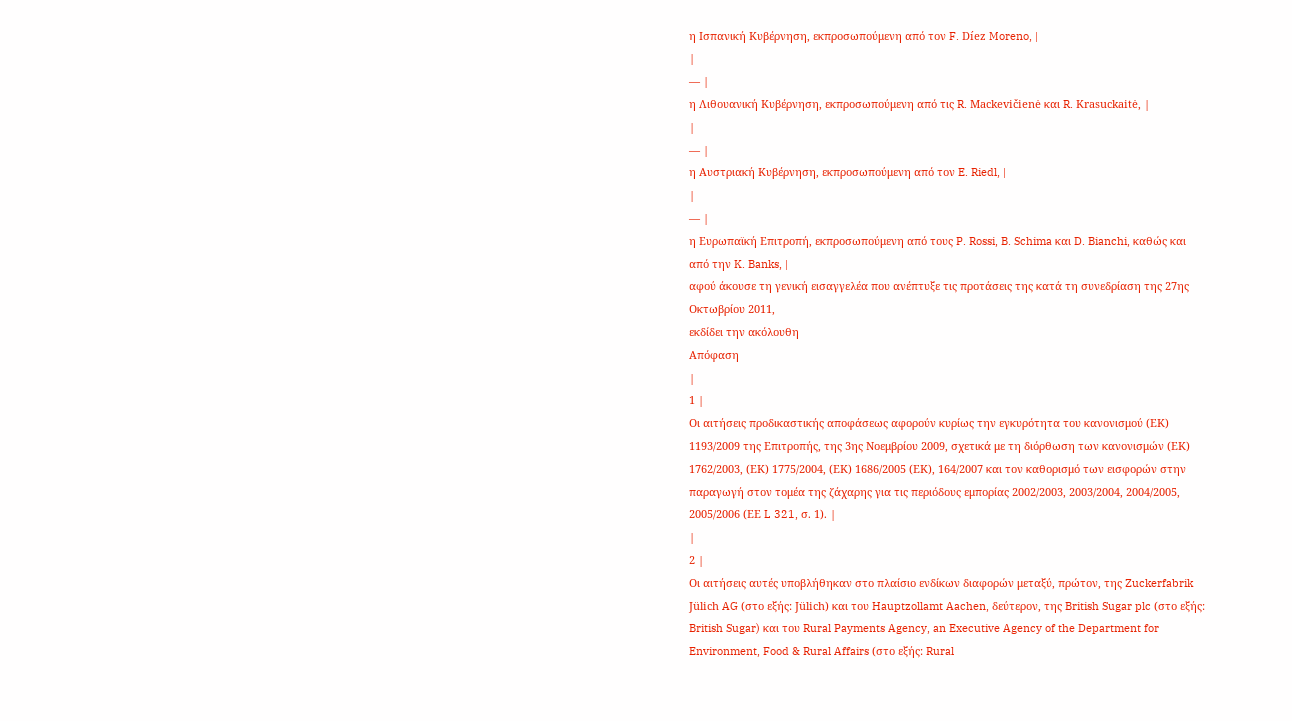η Ισπανική Κυβέρνηση, εκπροσωπούμενη από τον F. Díez Moreno, |
|
— |
η Λιθουανική Κυβέρνηση, εκπροσωπούμενη από τις R. Mackevičienė και R. Krasuckaitė, |
|
— |
η Αυστριακή Κυβέρνηση, εκπροσωπούμενη από τον E. Riedl, |
|
— |
η Ευρωπαϊκή Επιτροπή, εκπροσωπούμενη από τους P. Rossi, B. Schima και D. Bianchi, καθώς και από την K. Banks, |
αφού άκουσε τη γενική εισαγγελέα που ανέπτυξε τις προτάσεις της κατά τη συνεδρίαση της 27ης Οκτωβρίου 2011,
εκδίδει την ακόλουθη
Απόφαση
|
1 |
Οι αιτήσεις προδικαστικής αποφάσεως αφορούν κυρίως την εγκυρότητα του κανονισμού (ΕΚ) 1193/2009 της Επιτροπής, της 3ης Νοεμβρίου 2009, σχετικά με τη διόρθωση των κανονισμών (ΕΚ) 1762/2003, (ΕΚ) 1775/2004, (ΕΚ) 1686/2005 (ΕΚ), 164/2007 και τον καθορισμό των εισφορών στην παραγωγή στον τομέα της ζάχαρης για τις περιόδους εμπορίας 2002/2003, 2003/2004, 2004/2005, 2005/2006 (ΕΕ L 321, σ. 1). |
|
2 |
Οι αιτήσεις αυτές υποβλήθηκαν στο πλαίσιο ενδίκων διαφορών μεταξύ, πρώτον, της Zuckerfabrik Jülich AG (στο εξής: Jülich) και του Hauptzollamt Aachen, δεύτερον, της British Sugar plc (στο εξής: British Sugar) και του Rural Payments Agency, an Executive Agency of the Department for Environment, Food & Rural Affairs (στο εξής: Rural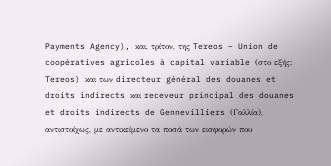Payments Agency), και, τρίτον, της Tereos – Union de coopératives agricoles à capital variable (στο εξής: Tereos) και των directeur général des douanes et droits indirects και receveur principal des douanes et droits indirects de Gennevilliers (Γαλλία), αντιστοίχως, με αντικείμενο τα ποσά των εισφορών που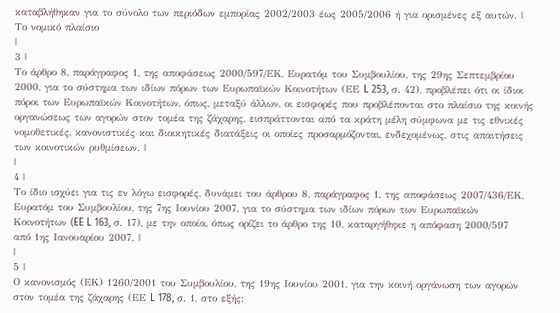καταβλήθηκαν για το σύνολο των περιόδων εμπορίας 2002/2003 έως 2005/2006 ή για ορισμένες εξ αυτών. |
Το νομικό πλαίσιο
|
3 |
Το άρθρο 8, παράγραφος 1, της αποφάσεως 2000/597/ΕΚ, Ευρατόμ του Συμβουλίου, της 29ης Σεπτεμβρίου 2000, για το σύστημα των ιδίων πόρων των Ευρωπαϊκών Κοινοτήτων (ΕΕ L 253, σ. 42), προβλέπει ότι οι ίδιοι πόροι των Ευρωπαϊκών Κοινοτήτων, όπως, μεταξύ άλλων, οι εισφορές που προβλέπονται στο πλαίσιο της κοινής οργανώσεως των αγορών στον τομέα της ζάχαρης, εισπράττονται από τα κράτη μέλη σύμφωνα με τις εθνικές νομοθετικές, κανονιστικές και διοικητικές διατάξεις οι οποίες προσαρμόζονται, ενδεχομένως, στις απαιτήσεις των κοινοτικών ρυθμίσεων. |
|
4 |
Το ίδιο ισχύει για τις εν λόγω εισφορές, δυνάμει του άρθρου 8, παράγραφος 1, της αποφάσεως 2007/436/ΕΚ, Ευρατόμ του Συμβουλίου, της 7ης Ιουνίου 2007, για το σύστημα των ιδίων πόρων των Ευρωπαϊκών Κοινοτήτων (EE L 163, σ. 17), με την οποία, όπως ορίζει το άρθρο της 10, καταργήθηκε η απόφαση 2000/597 από 1ης Ιανουαρίου 2007. |
|
5 |
Ο κανονισμός (ΕΚ) 1260/2001 του Συμβουλίου, της 19ης Ιουνίου 2001, για την κοινή οργάνωση των αγορών στον τομέα της ζάχαρης (ΕΕ L 178, σ. 1, στο εξής: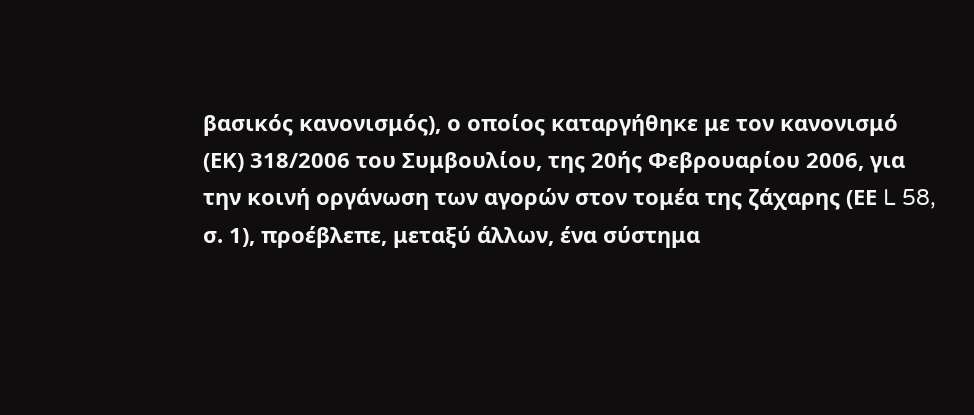βασικός κανονισμός), ο οποίος καταργήθηκε με τον κανονισμό (ΕK) 318/2006 του Συμβουλίου, της 20ής Φεβρουαρίου 2006, για την κοινή οργάνωση των αγορών στον τομέα της ζάχαρης (ΕΕ L 58, σ. 1), προέβλεπε, μεταξύ άλλων, ένα σύστημα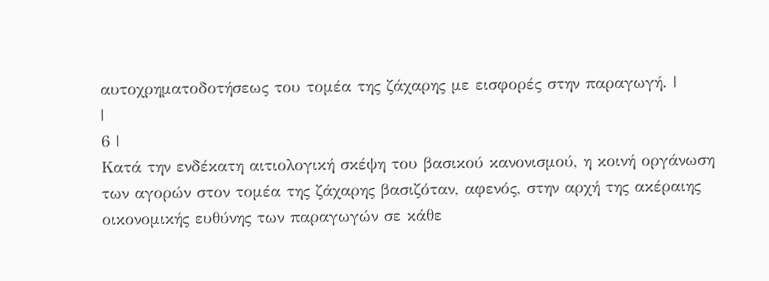αυτοχρηματοδοτήσεως του τομέα της ζάχαρης με εισφορές στην παραγωγή. |
|
6 |
Κατά την ενδέκατη αιτιολογική σκέψη του βασικού κανονισμού, η κοινή οργάνωση των αγορών στον τομέα της ζάχαρης βασιζόταν, αφενός, στην αρχή της ακέραιης οικονομικής ευθύνης των παραγωγών σε κάθε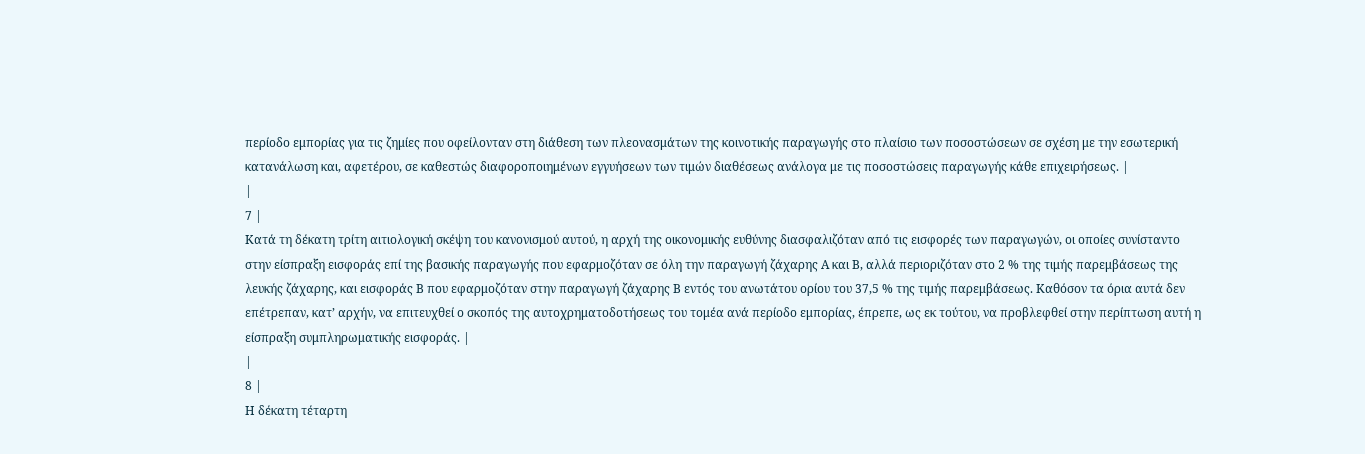περίοδο εμπορίας για τις ζημίες που οφείλονταν στη διάθεση των πλεονασμάτων της κοινοτικής παραγωγής στο πλαίσιο των ποσοστώσεων σε σχέση με την εσωτερική κατανάλωση και, αφετέρου, σε καθεστώς διαφοροποιημένων εγγυήσεων των τιμών διαθέσεως ανάλογα με τις ποσοστώσεις παραγωγής κάθε επιχειρήσεως. |
|
7 |
Κατά τη δέκατη τρίτη αιτιολογική σκέψη του κανονισμού αυτού, η αρχή της οικονομικής ευθύνης διασφαλιζόταν από τις εισφορές των παραγωγών, οι οποίες συνίσταντο στην είσπραξη εισφοράς επί της βασικής παραγωγής που εφαρμοζόταν σε όλη την παραγωγή ζάχαρης Α και Β, αλλά περιοριζόταν στο 2 % της τιμής παρεμβάσεως της λευκής ζάχαρης, και εισφοράς Β που εφαρμοζόταν στην παραγωγή ζάχαρης Β εντός του ανωτάτου ορίου του 37,5 % της τιμής παρεμβάσεως. Καθόσον τα όρια αυτά δεν επέτρεπαν, κατ’ αρχήν, να επιτευχθεί ο σκοπός της αυτοχρηματοδοτήσεως του τομέα ανά περίοδο εμπορίας, έπρεπε, ως εκ τούτου, να προβλεφθεί στην περίπτωση αυτή η είσπραξη συμπληρωματικής εισφοράς. |
|
8 |
Η δέκατη τέταρτη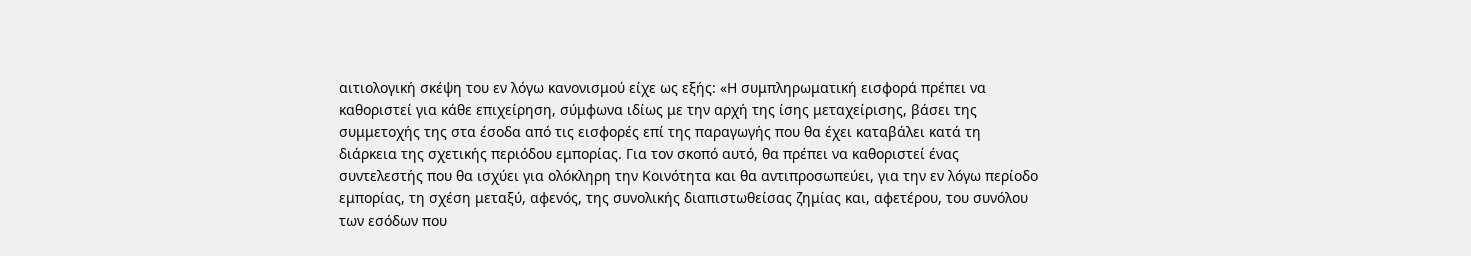αιτιολογική σκέψη του εν λόγω κανονισμού είχε ως εξής: «Η συμπληρωματική εισφορά πρέπει να καθοριστεί για κάθε επιχείρηση, σύμφωνα ιδίως με την αρχή της ίσης μεταχείρισης, βάσει της συμμετοχής της στα έσοδα από τις εισφορές επί της παραγωγής που θα έχει καταβάλει κατά τη διάρκεια της σχετικής περιόδου εμπορίας. Για τον σκοπό αυτό, θα πρέπει να καθοριστεί ένας συντελεστής που θα ισχύει για ολόκληρη την Κοινότητα και θα αντιπροσωπεύει, για την εν λόγω περίοδο εμπορίας, τη σχέση μεταξύ, αφενός, της συνολικής διαπιστωθείσας ζημίας και, αφετέρου, του συνόλου των εσόδων που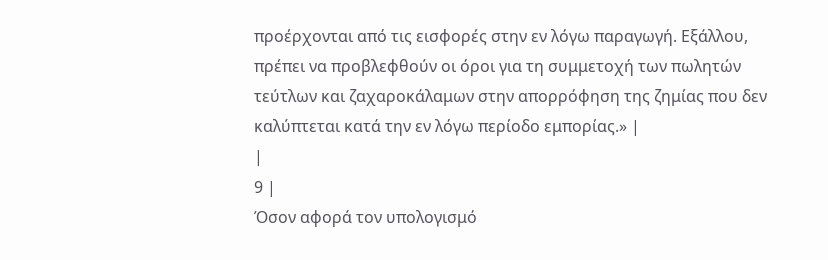προέρχονται από τις εισφορές στην εν λόγω παραγωγή. Εξάλλου, πρέπει να προβλεφθούν οι όροι για τη συμμετοχή των πωλητών τεύτλων και ζαχαροκάλαμων στην απορρόφηση της ζημίας που δεν καλύπτεται κατά την εν λόγω περίοδο εμπορίας.» |
|
9 |
Όσον αφορά τον υπολογισμό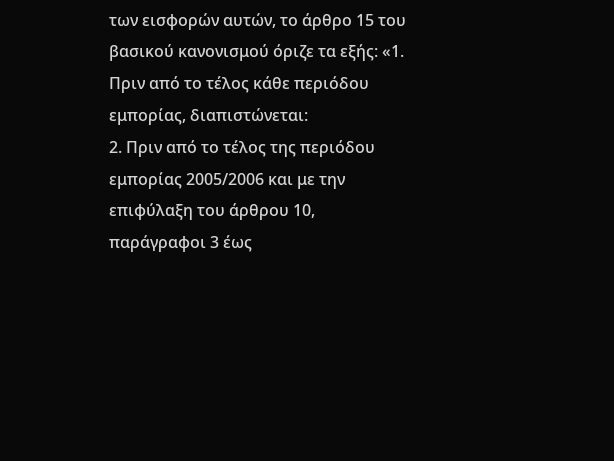των εισφορών αυτών, το άρθρο 15 του βασικού κανονισμού όριζε τα εξής: «1. Πριν από το τέλος κάθε περιόδου εμπορίας, διαπιστώνεται:
2. Πριν από το τέλος της περιόδου εμπορίας 2005/2006 και με την επιφύλαξη του άρθρου 10, παράγραφοι 3 έως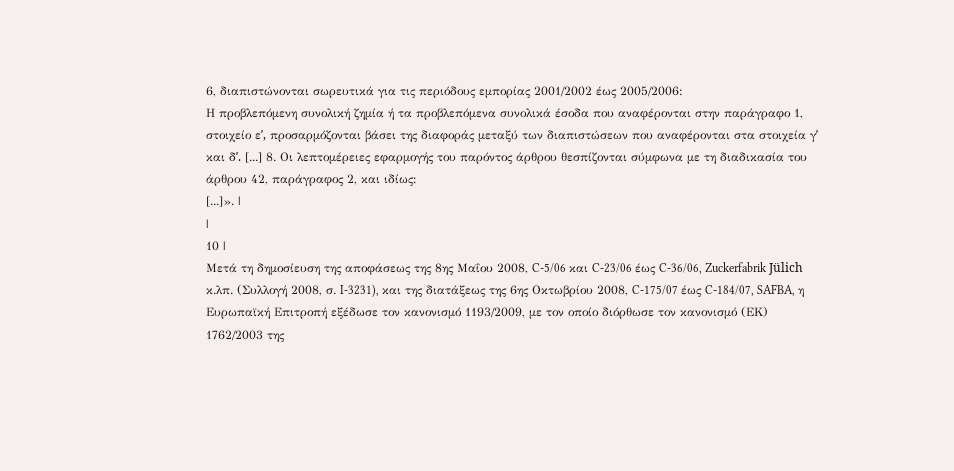6, διαπιστώνονται σωρευτικά για τις περιόδους εμπορίας 2001/2002 έως 2005/2006:
Η προβλεπόμενη συνολική ζημία ή τα προβλεπόμενα συνολικά έσοδα που αναφέρονται στην παράγραφο 1, στοιχείο εʹ, προσαρμόζονται βάσει της διαφοράς μεταξύ των διαπιστώσεων που αναφέρονται στα στοιχεία γʹ και δʹ. [...] 8. Οι λεπτομέρειες εφαρμογής του παρόντος άρθρου θεσπίζονται σύμφωνα με τη διαδικασία του άρθρου 42, παράγραφος 2, και ιδίως:
[...]». |
|
10 |
Μετά τη δημοσίευση της αποφάσεως της 8ης Μαΐου 2008, C-5/06 και C-23/06 έως C-36/06, Zuckerfabrik Jülich κ.λπ. (Συλλογή 2008, σ. I-3231), και της διατάξεως της 6ης Οκτωβρίου 2008, C-175/07 έως C-184/07, SAFBA, η Ευρωπαϊκή Επιτροπή εξέδωσε τον κανονισμό 1193/2009, με τον οποίο διόρθωσε τον κανονισμό (ΕΚ) 1762/2003 της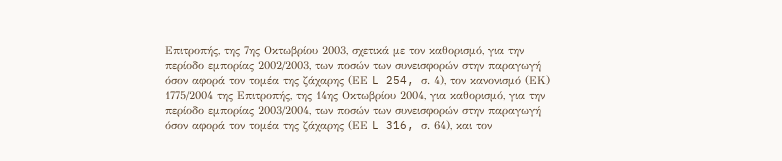Επιτροπής, της 7ης Οκτωβρίου 2003, σχετικά με τον καθορισμό, για την περίοδο εμπορίας 2002/2003, των ποσών των συνεισφορών στην παραγωγή όσον αφορά τον τομέα της ζάχαρης (ΕΕ L 254, σ. 4), τον κανονισμό (ΕΚ) 1775/2004 της Επιτροπής, της 14ης Οκτωβρίου 2004, για καθορισμό, για την περίοδο εμπορίας 2003/2004, των ποσών των συνεισφορών στην παραγωγή όσον αφορά τον τομέα της ζάχαρης (ΕΕ L 316, σ. 64), και τον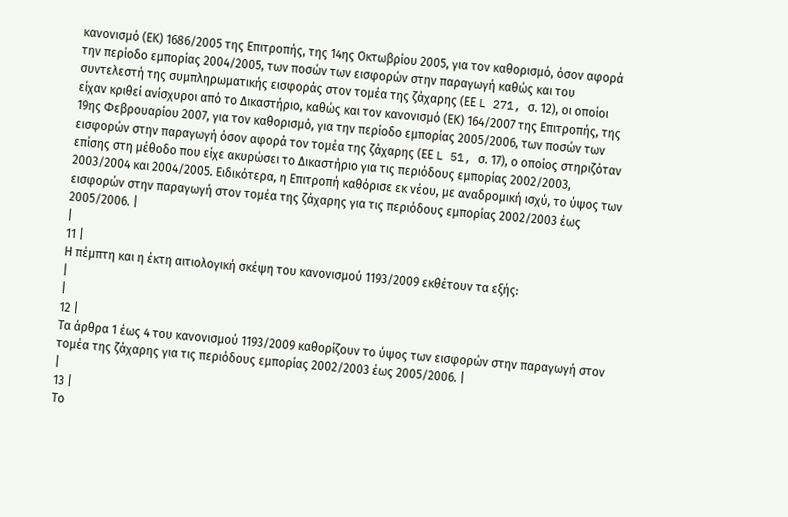κανονισμό (ΕΚ) 1686/2005 της Επιτροπής, της 14ης Οκτωβρίου 2005, για τον καθορισμό, όσον αφορά την περίοδο εμπορίας 2004/2005, των ποσών των εισφορών στην παραγωγή καθώς και του συντελεστή της συμπληρωματικής εισφοράς στον τομέα της ζάχαρης (ΕΕ L 271, σ. 12), οι οποίοι είχαν κριθεί ανίσχυροι από το Δικαστήριο, καθώς και τον κανονισμό (ΕΚ) 164/2007 της Επιτροπής, της 19ης Φεβρουαρίου 2007, για τον καθορισμό, για την περίοδο εμπορίας 2005/2006, των ποσών των εισφορών στην παραγωγή όσον αφορά τον τομέα της ζάχαρης (ΕΕ L 51, σ. 17), ο οποίος στηριζόταν επίσης στη μέθοδο που είχε ακυρώσει το Δικαστήριο για τις περιόδους εμπορίας 2002/2003, 2003/2004 και 2004/2005. Ειδικότερα, η Επιτροπή καθόρισε εκ νέου, με αναδρομική ισχύ, το ύψος των εισφορών στην παραγωγή στον τομέα της ζάχαρης για τις περιόδους εμπορίας 2002/2003 έως 2005/2006. |
|
11 |
Η πέμπτη και η έκτη αιτιολογική σκέψη του κανονισμού 1193/2009 εκθέτουν τα εξής:
|
|
12 |
Τα άρθρα 1 έως 4 του κανονισμού 1193/2009 καθορίζουν το ύψος των εισφορών στην παραγωγή στον τομέα της ζάχαρης για τις περιόδους εμπορίας 2002/2003 έως 2005/2006. |
|
13 |
Το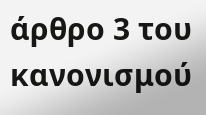άρθρο 3 του κανονισμού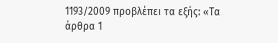1193/2009 προβλέπει τα εξής: «Τα άρθρα 1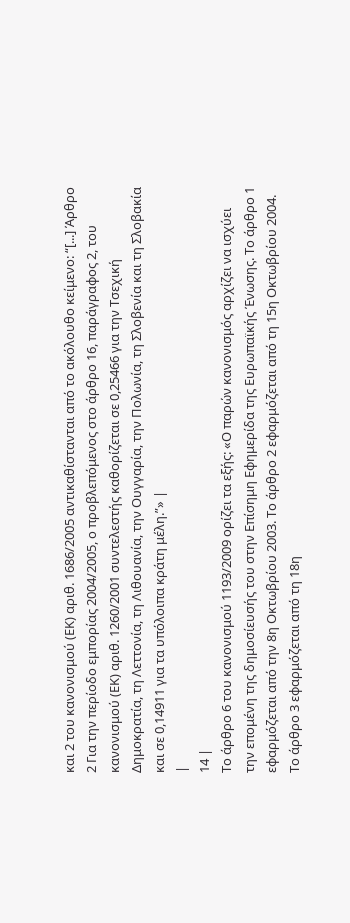και 2 του κανονισμού (ΕΚ) αριθ. 1686/2005 αντικαθίστανται από το ακόλουθο κείμενο: “[...] Άρθρο 2 Για την περίοδο εμπορίας 2004/2005, ο προβλεπόμενος στο άρθρο 16, παράγραφος 2, του κανονισμού (ΕΚ) αριθ. 1260/2001 συντελεστής καθορίζεται σε 0,25466 για την Τσεχική Δημοκρατία, τη Λεττονία, τη Λιθουανία, την Ουγγαρία, την Πολωνία, τη Σλοβενία και τη Σλοβακία και σε 0,14911 για τα υπόλοιπα κράτη μέλη.”» |
|
14 |
Το άρθρο 6 του κανονισμού 1193/2009 ορίζει τα εξής: «Ο παρών κανονισμός αρχίζει να ισχύει την επομένη της δημοσίευσής του στην Επίσημη Εφημερίδα της Ευρωπαϊκής Ένωσης. Το άρθρο 1 εφαρμόζεται από την 8η Οκτωβρίου 2003. Το άρθρο 2 εφαρμόζεται από τη 15η Οκτωβρίου 2004. Το άρθρο 3 εφαρμόζεται από τη 18η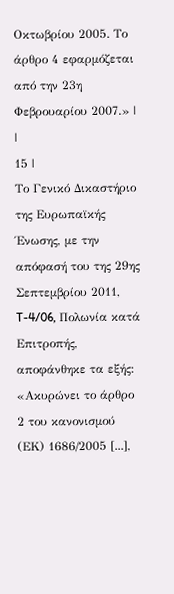Οκτωβρίου 2005. Το άρθρο 4 εφαρμόζεται από την 23η Φεβρουαρίου 2007.» |
|
15 |
Το Γενικό Δικαστήριο της Ευρωπαϊκής Ένωσης, με την απόφασή του της 29ης Σεπτεμβρίου 2011, T-4/06, Πολωνία κατά Επιτροπής, αποφάνθηκε τα εξής: «Ακυρώνει το άρθρο 2 του κανονισμού (ΕΚ) 1686/2005 [...],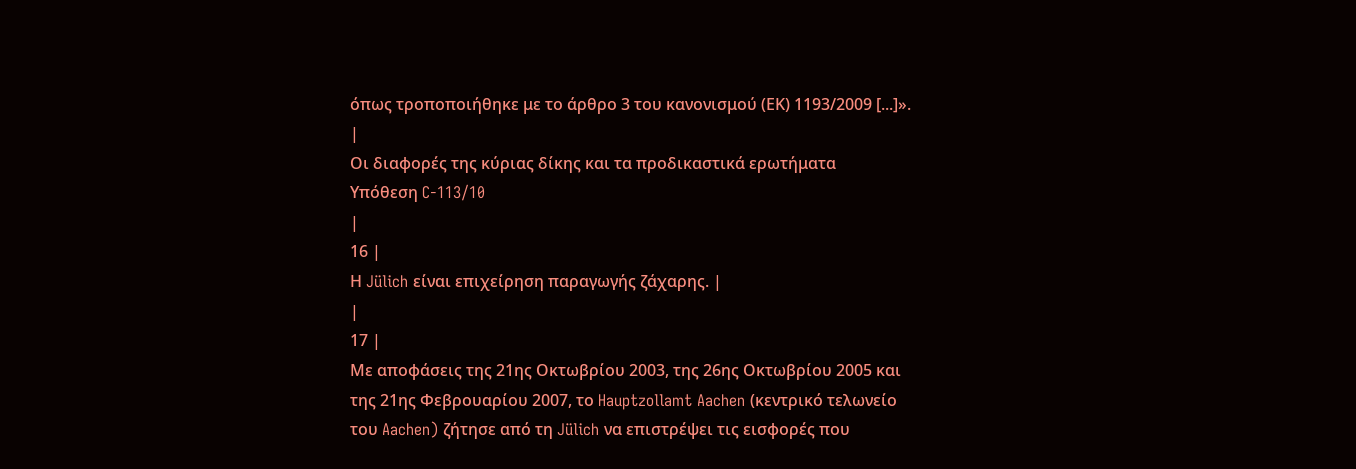όπως τροποποιήθηκε με το άρθρο 3 του κανονισμού (ΕΚ) 1193/2009 [...]». |
Οι διαφορές της κύριας δίκης και τα προδικαστικά ερωτήματα
Υπόθεση C-113/10
|
16 |
Η Jülich είναι επιχείρηση παραγωγής ζάχαρης. |
|
17 |
Με αποφάσεις της 21ης Οκτωβρίου 2003, της 26ης Οκτωβρίου 2005 και της 21ης Φεβρουαρίου 2007, το Hauptzollamt Aachen (κεντρικό τελωνείο του Aachen) ζήτησε από τη Jülich να επιστρέψει τις εισφορές που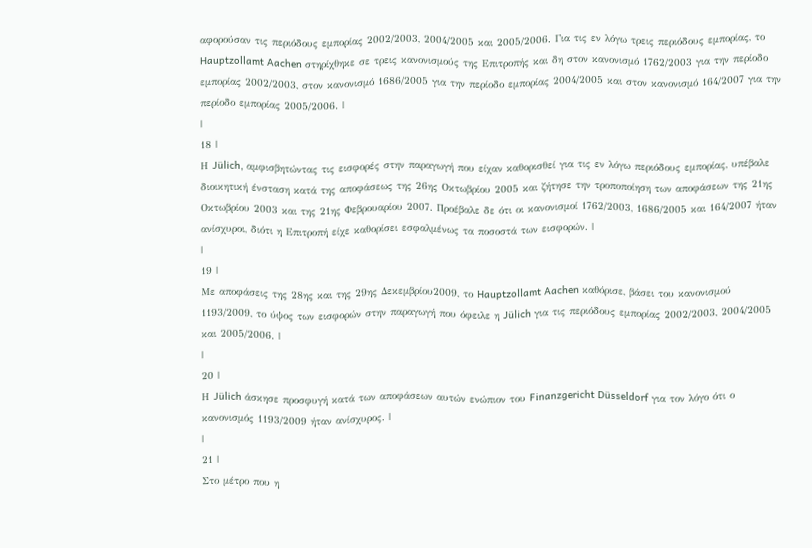αφορούσαν τις περιόδους εμπορίας 2002/2003, 2004/2005 και 2005/2006. Για τις εν λόγω τρεις περιόδους εμπορίας, το Hauptzollamt Aachen στηρίχθηκε σε τρεις κανονισμούς της Επιτροπής και δη στον κανονισμό 1762/2003 για την περίοδο εμπορίας 2002/2003, στον κανονισμό 1686/2005 για την περίοδο εμπορίας 2004/2005 και στον κανονισμό 164/2007 για την περίοδο εμπορίας 2005/2006. |
|
18 |
Η Jülich, αμφισβητώντας τις εισφορές στην παραγωγή που είχαν καθορισθεί για τις εν λόγω περιόδους εμπορίας, υπέβαλε διοικητική ένσταση κατά της αποφάσεως της 26ης Οκτωβρίου 2005 και ζήτησε την τροποποίηση των αποφάσεων της 21ης Οκτωβρίου 2003 και της 21ης Φεβρουαρίου 2007. Προέβαλε δε ότι οι κανονισμοί 1762/2003, 1686/2005 και 164/2007 ήταν ανίσχυροι, διότι η Επιτροπή είχε καθορίσει εσφαλμένως τα ποσοστά των εισφορών. |
|
19 |
Με αποφάσεις της 28ης και της 29ης Δεκεμβρίου2009, το Hauptzollamt Aachen καθόρισε, βάσει του κανονισμού 1193/2009, το ύψος των εισφορών στην παραγωγή που όφειλε η Jülich για τις περιόδους εμπορίας 2002/2003, 2004/2005 και 2005/2006. |
|
20 |
Η Jülich άσκησε προσφυγή κατά των αποφάσεων αυτών ενώπιον του Finanzgericht Düsseldorf για τον λόγο ότι ο κανονισμός 1193/2009 ήταν ανίσχυρος. |
|
21 |
Στο μέτρο που η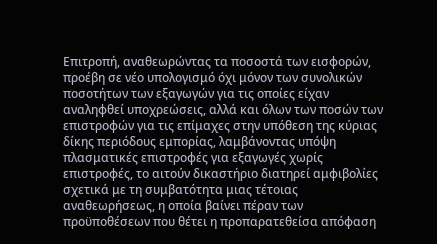Επιτροπή, αναθεωρώντας τα ποσοστά των εισφορών, προέβη σε νέο υπολογισμό όχι μόνον των συνολικών ποσοτήτων των εξαγωγών για τις οποίες είχαν αναληφθεί υποχρεώσεις, αλλά και όλων των ποσών των επιστροφών για τις επίμαχες στην υπόθεση της κύριας δίκης περιόδους εμπορίας, λαμβάνοντας υπόψη πλασματικές επιστροφές για εξαγωγές χωρίς επιστροφές, το αιτούν δικαστήριο διατηρεί αμφιβολίες σχετικά με τη συμβατότητα μιας τέτοιας αναθεωρήσεως, η οποία βαίνει πέραν των προϋποθέσεων που θέτει η προπαρατεθείσα απόφαση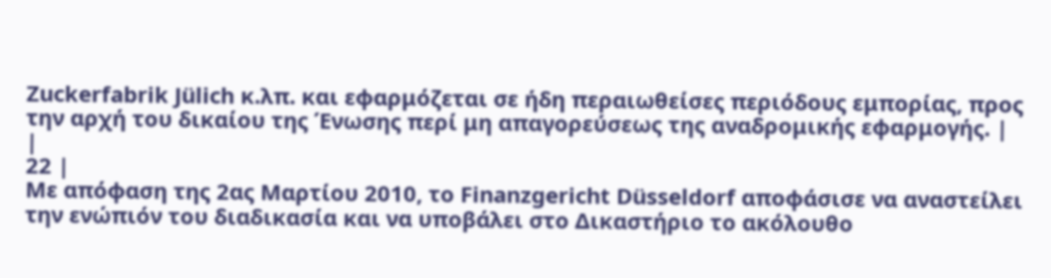Zuckerfabrik Jülich κ.λπ. και εφαρμόζεται σε ήδη περαιωθείσες περιόδους εμπορίας, προς την αρχή του δικαίου της Ένωσης περί μη απαγορεύσεως της αναδρομικής εφαρμογής. |
|
22 |
Με απόφαση της 2ας Μαρτίου 2010, το Finanzgericht Düsseldorf αποφάσισε να αναστείλει την ενώπιόν του διαδικασία και να υποβάλει στο Δικαστήριο το ακόλουθο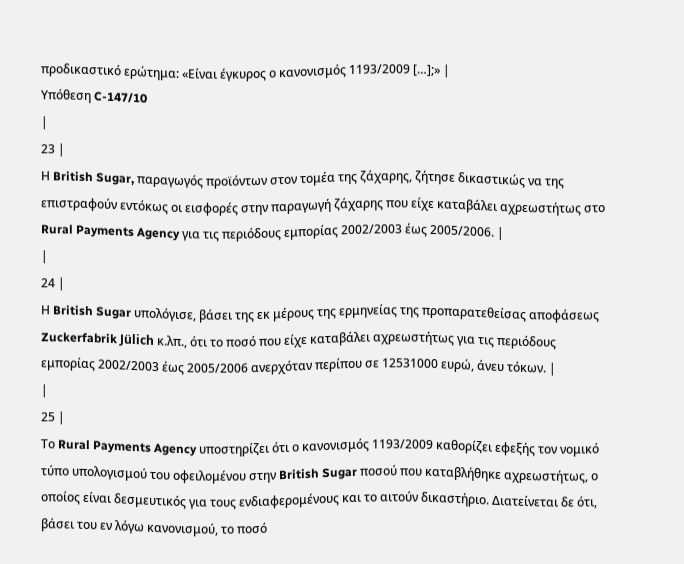προδικαστικό ερώτημα: «Είναι έγκυρος ο κανονισμός 1193/2009 […];» |
Υπόθεση C-147/10
|
23 |
Η British Sugar, παραγωγός προϊόντων στον τομέα της ζάχαρης, ζήτησε δικαστικώς να της επιστραφούν εντόκως οι εισφορές στην παραγωγή ζάχαρης που είχε καταβάλει αχρεωστήτως στο Rural Payments Agency για τις περιόδους εμπορίας 2002/2003 έως 2005/2006. |
|
24 |
Η British Sugar υπολόγισε, βάσει της εκ μέρους της ερμηνείας της προπαρατεθείσας αποφάσεως Zuckerfabrik Jülich κ.λπ., ότι το ποσό που είχε καταβάλει αχρεωστήτως για τις περιόδους εμπορίας 2002/2003 έως 2005/2006 ανερχόταν περίπου σε 12531000 ευρώ, άνευ τόκων. |
|
25 |
Το Rural Payments Agency υποστηρίζει ότι ο κανονισμός 1193/2009 καθορίζει εφεξής τον νομικό τύπο υπολογισμού του οφειλομένου στην British Sugar ποσού που καταβλήθηκε αχρεωστήτως, ο οποίος είναι δεσμευτικός για τους ενδιαφερομένους και το αιτούν δικαστήριο. Διατείνεται δε ότι, βάσει του εν λόγω κανονισμού, το ποσό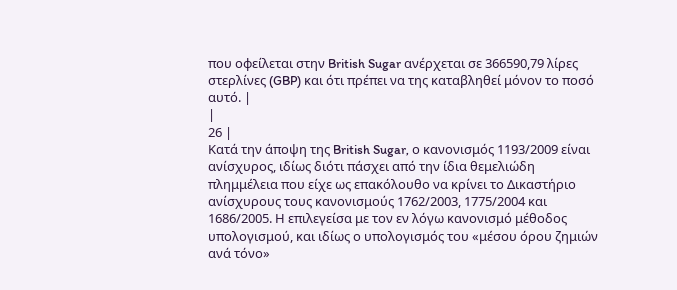που οφείλεται στην British Sugar ανέρχεται σε 366590,79 λίρες στερλίνες (GBP) και ότι πρέπει να της καταβληθεί μόνον το ποσό αυτό. |
|
26 |
Κατά την άποψη της British Sugar, ο κανονισμός 1193/2009 είναι ανίσχυρος, ιδίως διότι πάσχει από την ίδια θεμελιώδη πλημμέλεια που είχε ως επακόλουθο να κρίνει το Δικαστήριο ανίσχυρους τους κανονισμούς 1762/2003, 1775/2004 και 1686/2005. Η επιλεγείσα με τον εν λόγω κανονισμό μέθοδος υπολογισμού, και ιδίως ο υπολογισμός του «μέσου όρου ζημιών ανά τόνο»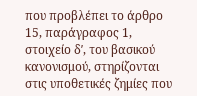που προβλέπει το άρθρο 15, παράγραφος 1, στοιχείο δʹ, του βασικού κανονισμού, στηρίζονται στις υποθετικές ζημίες που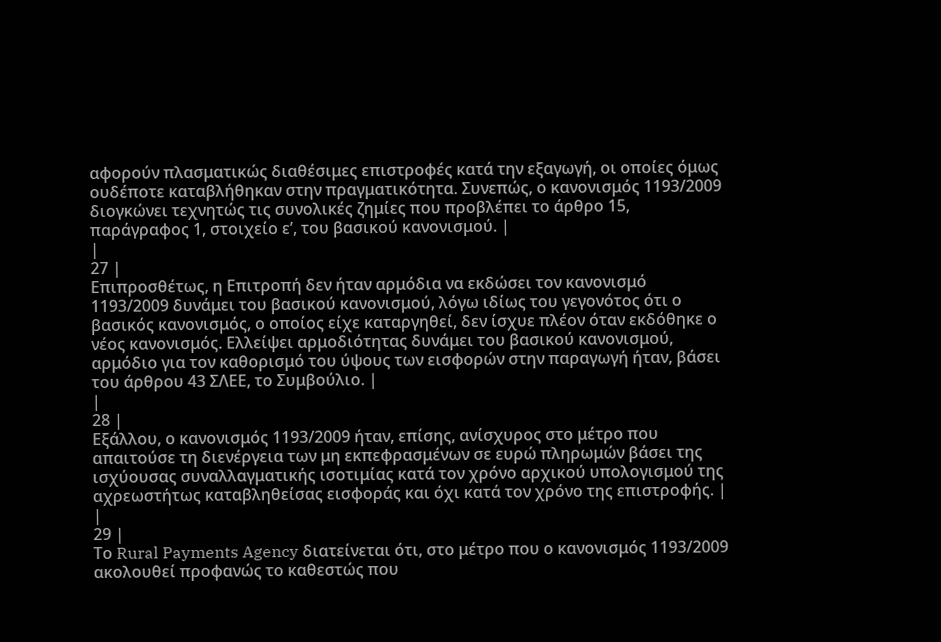αφορούν πλασματικώς διαθέσιμες επιστροφές κατά την εξαγωγή, οι οποίες όμως ουδέποτε καταβλήθηκαν στην πραγματικότητα. Συνεπώς, ο κανονισμός 1193/2009 διογκώνει τεχνητώς τις συνολικές ζημίες που προβλέπει το άρθρο 15, παράγραφος 1, στοιχείο εʹ, του βασικού κανονισμού. |
|
27 |
Επιπροσθέτως, η Επιτροπή δεν ήταν αρμόδια να εκδώσει τον κανονισμό 1193/2009 δυνάμει του βασικού κανονισμού, λόγω ιδίως του γεγονότος ότι ο βασικός κανονισμός, ο οποίος είχε καταργηθεί, δεν ίσχυε πλέον όταν εκδόθηκε ο νέος κανονισμός. Ελλείψει αρμοδιότητας δυνάμει του βασικού κανονισμού, αρμόδιο για τον καθορισμό του ύψους των εισφορών στην παραγωγή ήταν, βάσει του άρθρου 43 ΣΛΕΕ, το Συμβούλιο. |
|
28 |
Εξάλλου, ο κανονισμός 1193/2009 ήταν, επίσης, ανίσχυρος στο μέτρο που απαιτούσε τη διενέργεια των μη εκπεφρασμένων σε ευρώ πληρωμών βάσει της ισχύουσας συναλλαγματικής ισοτιμίας κατά τον χρόνο αρχικού υπολογισμού της αχρεωστήτως καταβληθείσας εισφοράς και όχι κατά τον χρόνο της επιστροφής. |
|
29 |
Το Rural Payments Agency διατείνεται ότι, στο μέτρο που ο κανονισμός 1193/2009 ακολουθεί προφανώς το καθεστώς που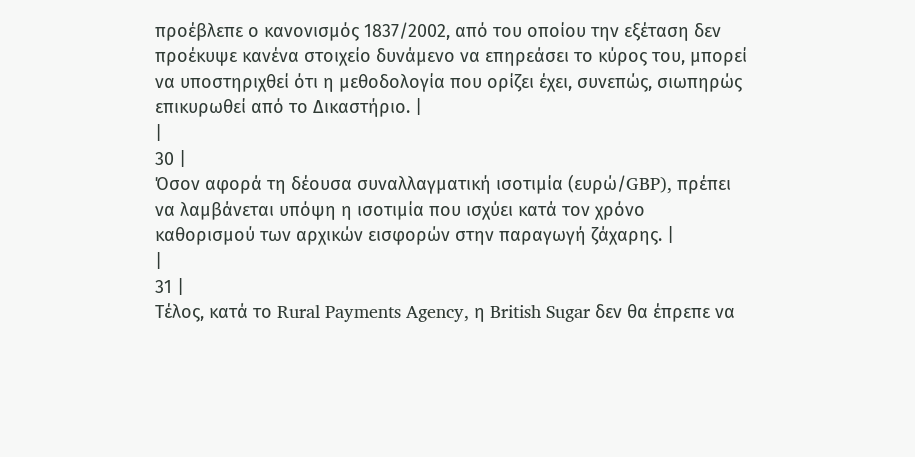προέβλεπε ο κανονισμός 1837/2002, από του οποίου την εξέταση δεν προέκυψε κανένα στοιχείο δυνάμενο να επηρεάσει το κύρος του, μπορεί να υποστηριχθεί ότι η μεθοδολογία που ορίζει έχει, συνεπώς, σιωπηρώς επικυρωθεί από το Δικαστήριο. |
|
30 |
Όσον αφορά τη δέουσα συναλλαγματική ισοτιμία (ευρώ/GBP), πρέπει να λαμβάνεται υπόψη η ισοτιμία που ισχύει κατά τον χρόνο καθορισμού των αρχικών εισφορών στην παραγωγή ζάχαρης. |
|
31 |
Τέλος, κατά το Rural Payments Agency, η British Sugar δεν θα έπρεπε να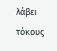λάβει τόκους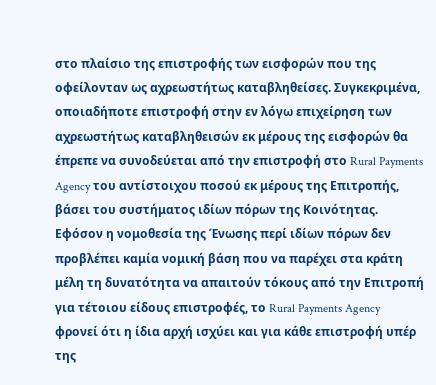στο πλαίσιο της επιστροφής των εισφορών που της οφείλονταν ως αχρεωστήτως καταβληθείσες. Συγκεκριμένα, οποιαδήποτε επιστροφή στην εν λόγω επιχείρηση των αχρεωστήτως καταβληθεισών εκ μέρους της εισφορών θα έπρεπε να συνοδεύεται από την επιστροφή στο Rural Payments Agency του αντίστοιχου ποσού εκ μέρους της Επιτροπής, βάσει του συστήματος ιδίων πόρων της Κοινότητας. Εφόσον η νομοθεσία της Ένωσης περί ιδίων πόρων δεν προβλέπει καμία νομική βάση που να παρέχει στα κράτη μέλη τη δυνατότητα να απαιτούν τόκους από την Επιτροπή για τέτοιου είδους επιστροφές, το Rural Payments Agency φρονεί ότι η ίδια αρχή ισχύει και για κάθε επιστροφή υπέρ της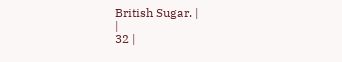British Sugar. |
|
32 |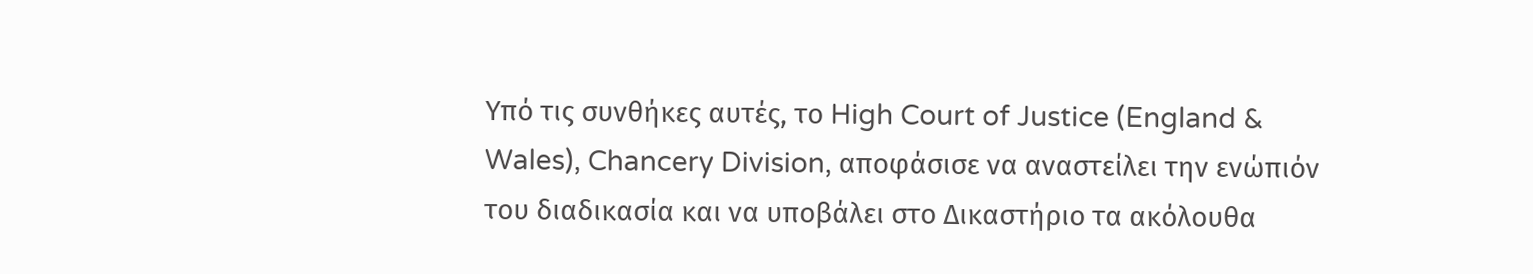Υπό τις συνθήκες αυτές, το High Court of Justice (England & Wales), Chancery Division, αποφάσισε να αναστείλει την ενώπιόν του διαδικασία και να υποβάλει στο Δικαστήριο τα ακόλουθα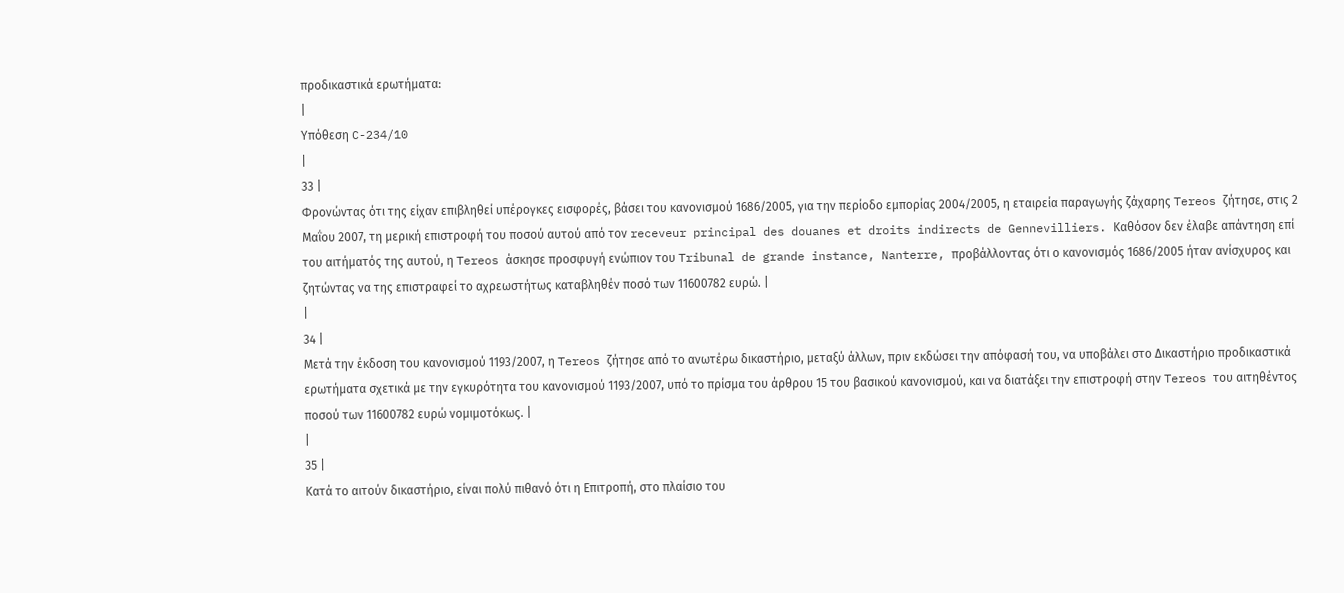προδικαστικά ερωτήματα:
|
Υπόθεση C-234/10
|
33 |
Φρονώντας ότι της είχαν επιβληθεί υπέρογκες εισφορές, βάσει του κανονισμού 1686/2005, για την περίοδο εμπορίας 2004/2005, η εταιρεία παραγωγής ζάχαρης Tereos ζήτησε, στις 2 Μαΐου 2007, τη μερική επιστροφή του ποσού αυτού από τον receveur principal des douanes et droits indirects de Gennevilliers. Καθόσον δεν έλαβε απάντηση επί του αιτήματός της αυτού, η Tereos άσκησε προσφυγή ενώπιον του Tribunal de grande instance, Nanterre, προβάλλοντας ότι ο κανονισμός 1686/2005 ήταν ανίσχυρος και ζητώντας να της επιστραφεί το αχρεωστήτως καταβληθέν ποσό των 11600782 ευρώ. |
|
34 |
Μετά την έκδοση του κανονισμού 1193/2007, η Tereos ζήτησε από το ανωτέρω δικαστήριο, μεταξύ άλλων, πριν εκδώσει την απόφασή του, να υποβάλει στο Δικαστήριο προδικαστικά ερωτήματα σχετικά με την εγκυρότητα του κανονισμού 1193/2007, υπό το πρίσμα του άρθρου 15 του βασικού κανονισμού, και να διατάξει την επιστροφή στην Tereos του αιτηθέντος ποσού των 11600782 ευρώ νομιμοτόκως. |
|
35 |
Κατά το αιτούν δικαστήριο, είναι πολύ πιθανό ότι η Επιτροπή, στο πλαίσιο του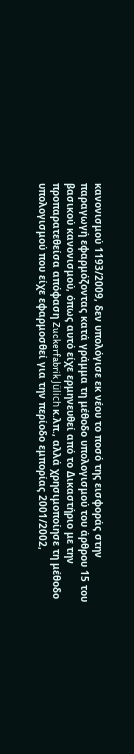κανονισμού 1193/2009, δεν υπολόγισε εκ νέου το ποσό της εισφοράς στην παραγωγή εφαρμόζοντας κατά γράμμα τη μέθοδο υπολογισμού του άρθρου 15 του βασικού κανονισμού, όπως αυτό είχε ερμηνευθεί από το Δικαστήριο με την προπαρατεθείσα απόφαση Zuckerfabrik Jülich κ.λπ., αλλά χρησιμοποίησε τη μέθοδο υπολογισμού που είχε εφαρμοσθεί για την περίοδο εμπορίας 2001/2002,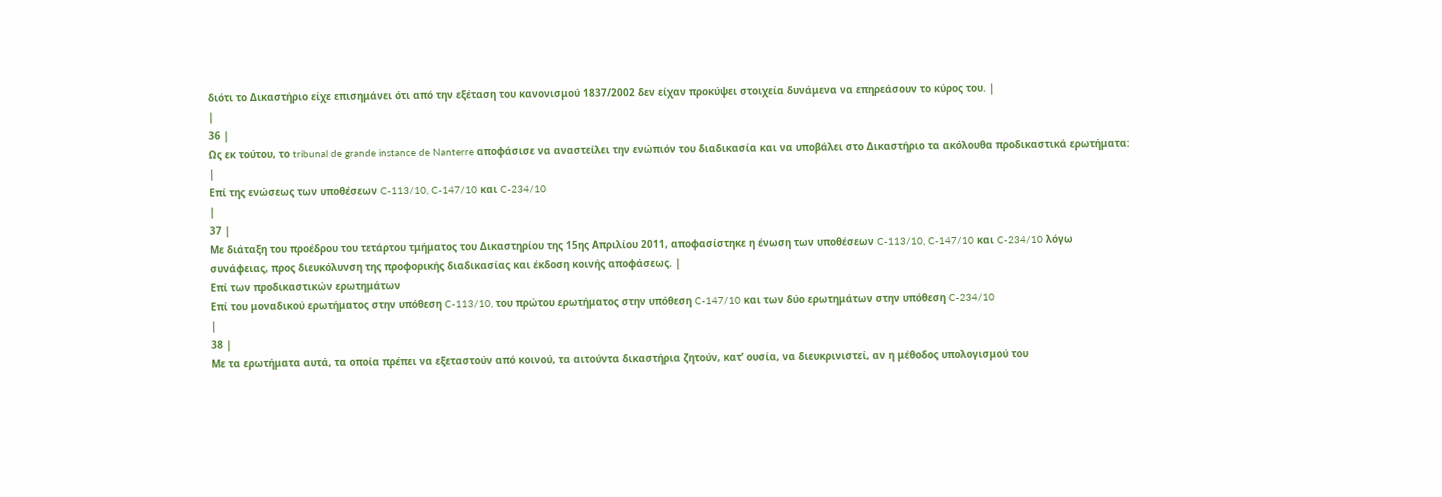διότι το Δικαστήριο είχε επισημάνει ότι από την εξέταση του κανονισμού 1837/2002 δεν είχαν προκύψει στοιχεία δυνάμενα να επηρεάσουν το κύρος του. |
|
36 |
Ως εκ τούτου, το tribunal de grande instance de Nanterre αποφάσισε να αναστείλει την ενώπιόν του διαδικασία και να υποβάλει στο Δικαστήριο τα ακόλουθα προδικαστικά ερωτήματα:
|
Επί της ενώσεως των υποθέσεων C-113/10, C-147/10 και C-234/10
|
37 |
Με διάταξη του προέδρου του τετάρτου τμήματος του Δικαστηρίου της 15ης Απριλίου 2011, αποφασίστηκε η ένωση των υποθέσεων C-113/10, C-147/10 και C-234/10 λόγω συνάφειας, προς διευκόλυνση της προφορικής διαδικασίας και έκδοση κοινής αποφάσεως. |
Επί των προδικαστικών ερωτημάτων
Επί του μοναδικού ερωτήματος στην υπόθεση C-113/10, του πρώτου ερωτήματος στην υπόθεση C-147/10 και των δύο ερωτημάτων στην υπόθεση C-234/10
|
38 |
Με τα ερωτήματα αυτά, τα οποία πρέπει να εξεταστούν από κοινού, τα αιτούντα δικαστήρια ζητούν, κατ’ ουσία, να διευκρινιστεί, αν η μέθοδος υπολογισμού του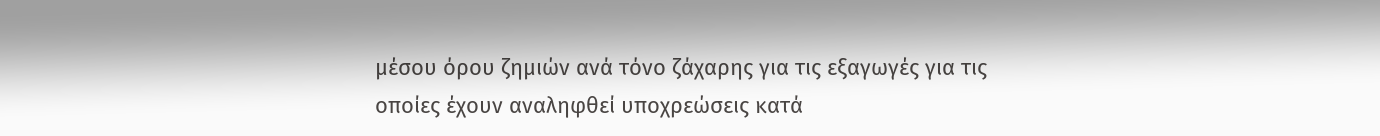μέσου όρου ζημιών ανά τόνο ζάχαρης για τις εξαγωγές για τις οποίες έχουν αναληφθεί υποχρεώσεις κατά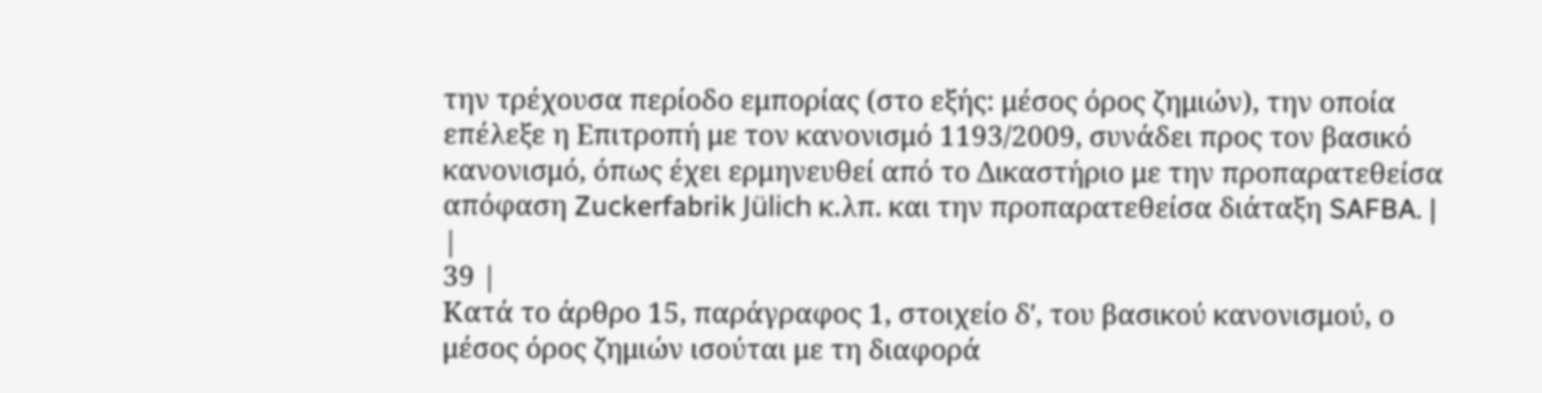την τρέχουσα περίοδο εμπορίας (στο εξής: μέσος όρος ζημιών), την οποία επέλεξε η Επιτροπή με τον κανονισμό 1193/2009, συνάδει προς τον βασικό κανονισμό, όπως έχει ερμηνευθεί από το Δικαστήριο με την προπαρατεθείσα απόφαση Zuckerfabrik Jülich κ.λπ. και την προπαρατεθείσα διάταξη SAFBA. |
|
39 |
Κατά το άρθρο 15, παράγραφος 1, στοιχείο δʹ, του βασικού κανονισμού, ο μέσος όρος ζημιών ισούται με τη διαφορά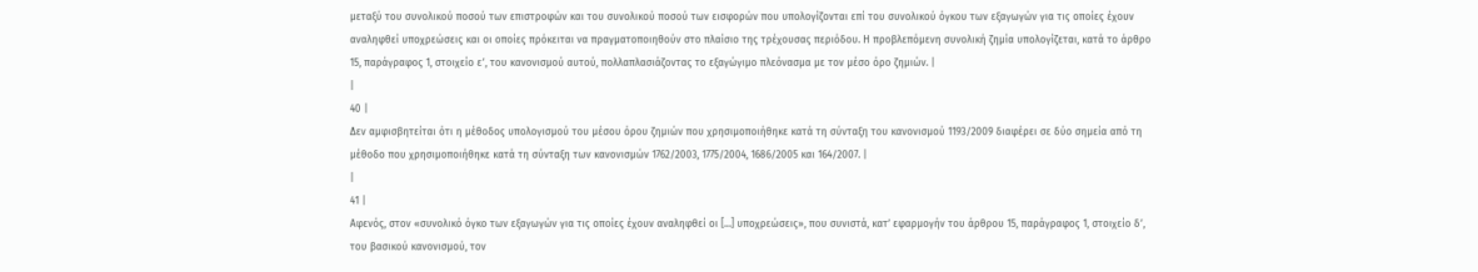μεταξύ του συνολικού ποσού των επιστροφών και του συνολικού ποσού των εισφορών που υπολογίζονται επί του συνολικού όγκου των εξαγωγών για τις οποίες έχουν αναληφθεί υποχρεώσεις και οι οποίες πρόκειται να πραγματοποιηθούν στο πλαίσιο της τρέχουσας περιόδου. Η προβλεπόμενη συνολική ζημία υπολογίζεται, κατά το άρθρο 15, παράγραφος 1, στοιχείο εʹ, του κανονισμού αυτού, πολλαπλασιάζοντας το εξαγώγιμο πλεόνασμα με τον μέσο όρο ζημιών. |
|
40 |
Δεν αμφισβητείται ότι η μέθοδος υπολογισμού του μέσου όρου ζημιών που χρησιμοποιήθηκε κατά τη σύνταξη του κανονισμού 1193/2009 διαφέρει σε δύο σημεία από τη μέθοδο που χρησιμοποιήθηκε κατά τη σύνταξη των κανονισμών 1762/2003, 1775/2004, 1686/2005 και 164/2007. |
|
41 |
Αφενός, στον «συνολικό όγκο των εξαγωγών για τις οποίες έχουν αναληφθεί οι […] υποχρεώσεις», που συνιστά, κατ’ εφαρμογήν του άρθρου 15, παράγραφος 1, στοιχείο δʹ, του βασικού κανονισμού, τον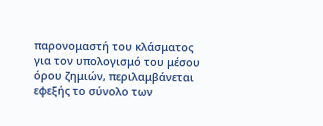παρονομαστή του κλάσματος για τον υπολογισμό του μέσου όρου ζημιών, περιλαμβάνεται εφεξής το σύνολο των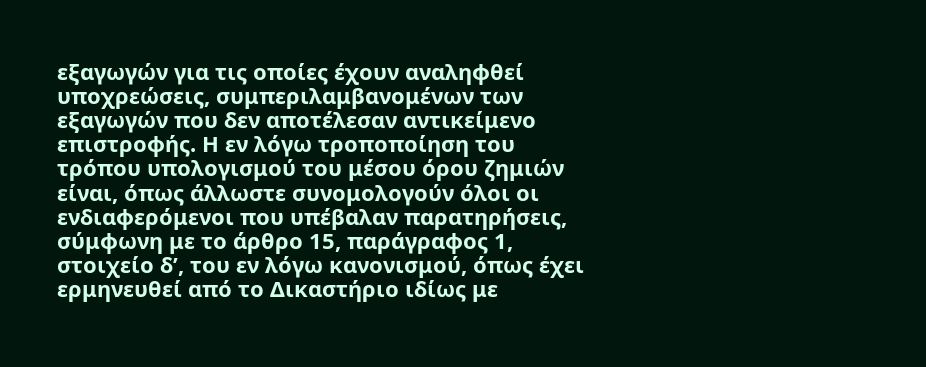εξαγωγών για τις οποίες έχουν αναληφθεί υποχρεώσεις, συμπεριλαμβανομένων των εξαγωγών που δεν αποτέλεσαν αντικείμενο επιστροφής. Η εν λόγω τροποποίηση του τρόπου υπολογισμού του μέσου όρου ζημιών είναι, όπως άλλωστε συνομολογούν όλοι οι ενδιαφερόμενοι που υπέβαλαν παρατηρήσεις, σύμφωνη με το άρθρο 15, παράγραφος 1, στοιχείο δʹ, του εν λόγω κανονισμού, όπως έχει ερμηνευθεί από το Δικαστήριο ιδίως με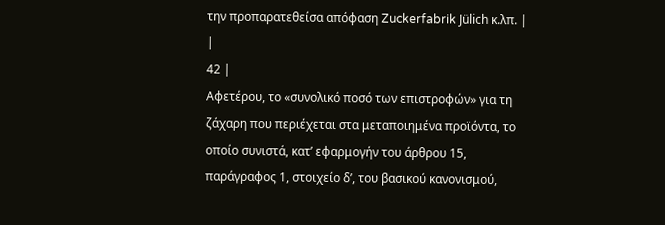την προπαρατεθείσα απόφαση Zuckerfabrik Jülich κ.λπ. |
|
42 |
Αφετέρου, το «συνολικό ποσό των επιστροφών» για τη ζάχαρη που περιέχεται στα μεταποιημένα προϊόντα, το οποίο συνιστά, κατ’ εφαρμογήν του άρθρου 15, παράγραφος 1, στοιχείο δʹ, του βασικού κανονισμού,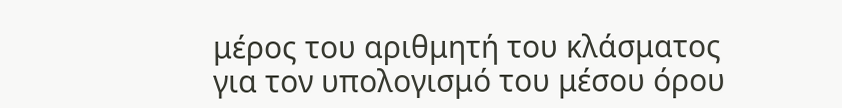μέρος του αριθμητή του κλάσματος για τον υπολογισμό του μέσου όρου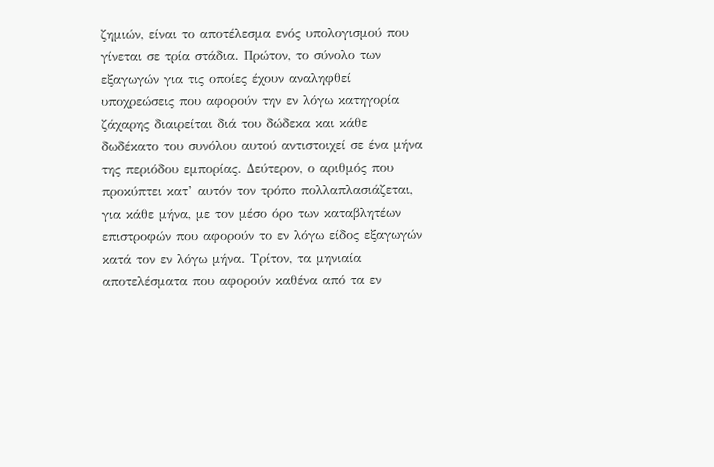ζημιών, είναι το αποτέλεσμα ενός υπολογισμού που γίνεται σε τρία στάδια. Πρώτον, το σύνολο των εξαγωγών για τις οποίες έχουν αναληφθεί υποχρεώσεις που αφορούν την εν λόγω κατηγορία ζάχαρης διαιρείται διά του δώδεκα και κάθε δωδέκατο του συνόλου αυτού αντιστοιχεί σε ένα μήνα της περιόδου εμπορίας. Δεύτερον, ο αριθμός που προκύπτει κατ’ αυτόν τον τρόπο πολλαπλασιάζεται, για κάθε μήνα, με τον μέσο όρο των καταβλητέων επιστροφών που αφορούν το εν λόγω είδος εξαγωγών κατά τον εν λόγω μήνα. Τρίτον, τα μηνιαία αποτελέσματα που αφορούν καθένα από τα εν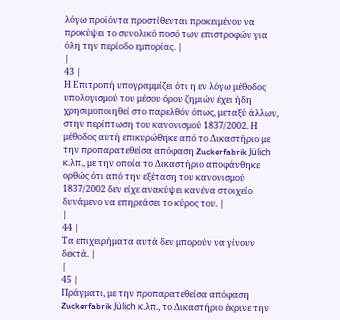λόγω προϊόντα προστίθενται προκειμένου να προκύψει το συνολικό ποσό των επιστροφών για όλη την περίοδο εμπορίας. |
|
43 |
Η Επιτροπή υπογραμμίζει ότι η εν λόγω μέθοδος υπολογισμού του μέσου όρου ζημιών έχει ήδη χρησιμοποιηθεί στο παρελθόν όπως, μεταξύ άλλων, στην περίπτωση του κανονισμού 1837/2002. Η μέθοδος αυτή επικυρώθηκε από το Δικαστήριο με την προπαρατεθείσα απόφαση Zuckerfabrik Jülich κ.λπ., με την οποία το Δικαστήριο αποφάνθηκε ορθώς ότι από την εξέταση του κανονισμού 1837/2002 δεν είχε ανακύψει κανένα στοιχείο δυνάμενο να επηρεάσει το κύρος του. |
|
44 |
Τα επιχειρήματα αυτά δεν μπορούν να γίνουν δεκτά. |
|
45 |
Πράγματι, με την προπαρατεθείσα απόφαση Zuckerfabrik Jülich κ.λπ., το Δικαστήριο έκρινε την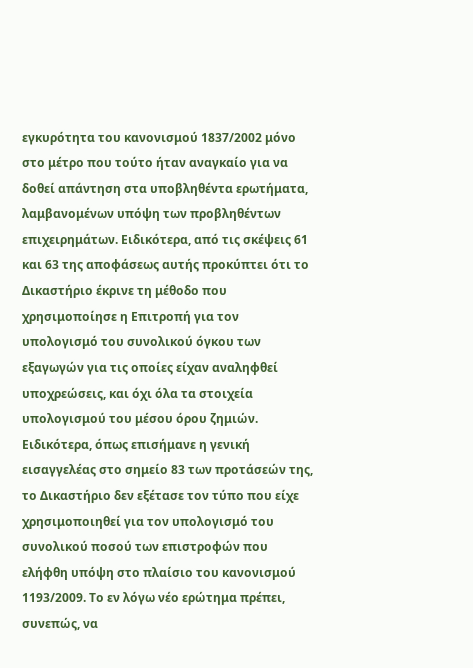εγκυρότητα του κανονισμού 1837/2002 μόνο στο μέτρο που τούτο ήταν αναγκαίο για να δοθεί απάντηση στα υποβληθέντα ερωτήματα, λαμβανομένων υπόψη των προβληθέντων επιχειρημάτων. Ειδικότερα, από τις σκέψεις 61 και 63 της αποφάσεως αυτής προκύπτει ότι το Δικαστήριο έκρινε τη μέθοδο που χρησιμοποίησε η Επιτροπή για τον υπολογισμό του συνολικού όγκου των εξαγωγών για τις οποίες είχαν αναληφθεί υποχρεώσεις, και όχι όλα τα στοιχεία υπολογισμού του μέσου όρου ζημιών. Ειδικότερα, όπως επισήμανε η γενική εισαγγελέας στο σημείο 83 των προτάσεών της, το Δικαστήριο δεν εξέτασε τον τύπο που είχε χρησιμοποιηθεί για τον υπολογισμό του συνολικού ποσού των επιστροφών που ελήφθη υπόψη στο πλαίσιο του κανονισμού 1193/2009. Το εν λόγω νέο ερώτημα πρέπει, συνεπώς, να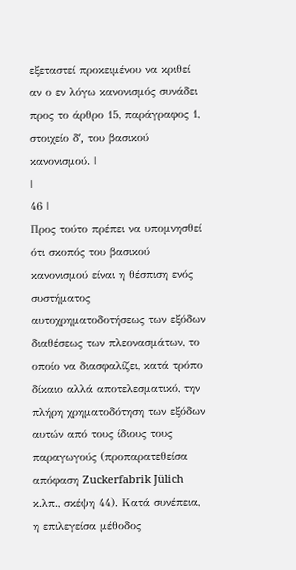εξεταστεί προκειμένου να κριθεί αν ο εν λόγω κανονισμός συνάδει προς το άρθρο 15, παράγραφος 1, στοιχείο δʹ, του βασικού κανονισμού. |
|
46 |
Προς τούτο πρέπει να υπομνησθεί ότι σκοπός του βασικού κανονισμού είναι η θέσπιση ενός συστήματος αυτοχρηματοδοτήσεως των εξόδων διαθέσεως των πλεονασμάτων, το οποίο να διασφαλίζει, κατά τρόπο δίκαιο αλλά αποτελεσματικό, την πλήρη χρηματοδότηση των εξόδων αυτών από τους ίδιους τους παραγωγούς (προπαρατεθείσα απόφαση Zuckerfabrik Jülich κ.λπ., σκέψη 44). Κατά συνέπεια, η επιλεγείσα μέθοδος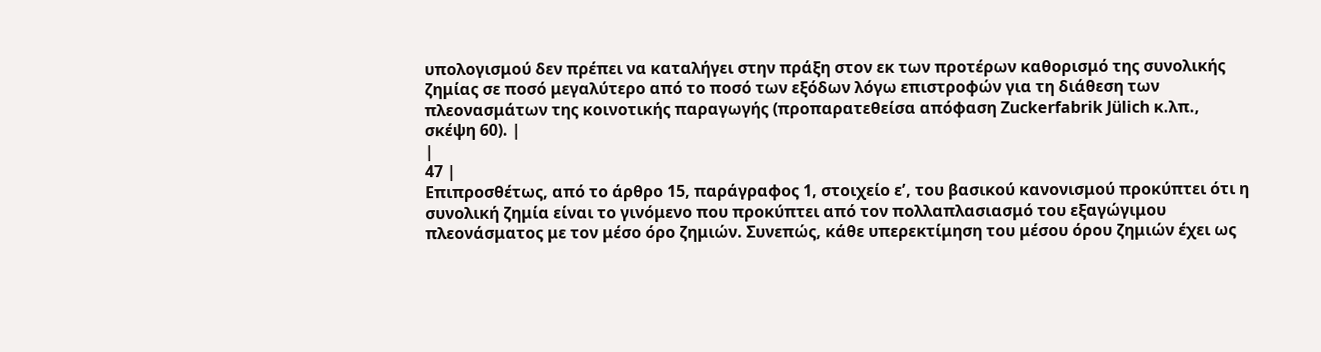υπολογισμού δεν πρέπει να καταλήγει στην πράξη στον εκ των προτέρων καθορισμό της συνολικής ζημίας σε ποσό μεγαλύτερο από το ποσό των εξόδων λόγω επιστροφών για τη διάθεση των πλεονασμάτων της κοινοτικής παραγωγής (προπαρατεθείσα απόφαση Zuckerfabrik Jülich κ.λπ., σκέψη 60). |
|
47 |
Επιπροσθέτως, από το άρθρο 15, παράγραφος 1, στοιχείο εʹ, του βασικού κανονισμού προκύπτει ότι η συνολική ζημία είναι το γινόμενο που προκύπτει από τον πολλαπλασιασμό του εξαγώγιμου πλεονάσματος με τον μέσο όρο ζημιών. Συνεπώς, κάθε υπερεκτίμηση του μέσου όρου ζημιών έχει ως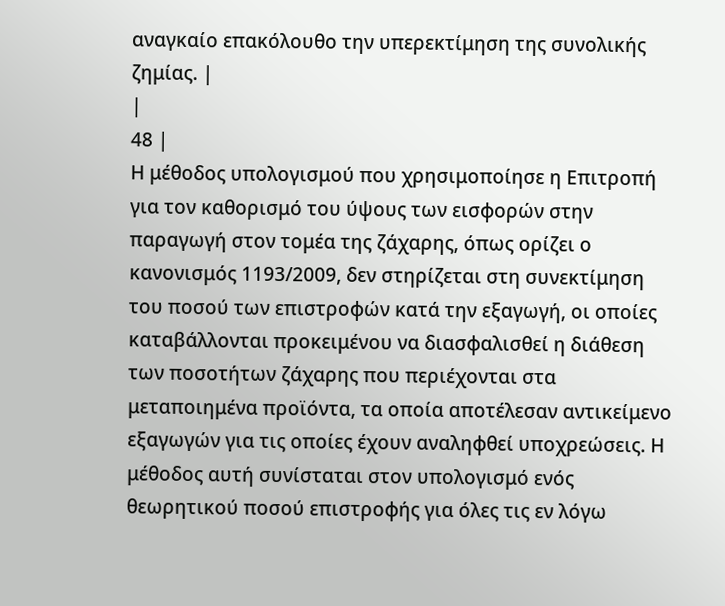αναγκαίο επακόλουθο την υπερεκτίμηση της συνολικής ζημίας. |
|
48 |
Η μέθοδος υπολογισμού που χρησιμοποίησε η Επιτροπή για τον καθορισμό του ύψους των εισφορών στην παραγωγή στον τομέα της ζάχαρης, όπως ορίζει ο κανονισμός 1193/2009, δεν στηρίζεται στη συνεκτίμηση του ποσού των επιστροφών κατά την εξαγωγή, οι οποίες καταβάλλονται προκειμένου να διασφαλισθεί η διάθεση των ποσοτήτων ζάχαρης που περιέχονται στα μεταποιημένα προϊόντα, τα οποία αποτέλεσαν αντικείμενο εξαγωγών για τις οποίες έχουν αναληφθεί υποχρεώσεις. Η μέθοδος αυτή συνίσταται στον υπολογισμό ενός θεωρητικού ποσού επιστροφής για όλες τις εν λόγω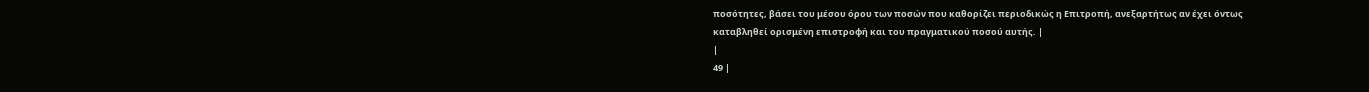ποσότητες, βάσει του μέσου όρου των ποσών που καθορίζει περιοδικώς η Επιτροπή, ανεξαρτήτως αν έχει όντως καταβληθεί ορισμένη επιστροφή και του πραγματικού ποσού αυτής. |
|
49 |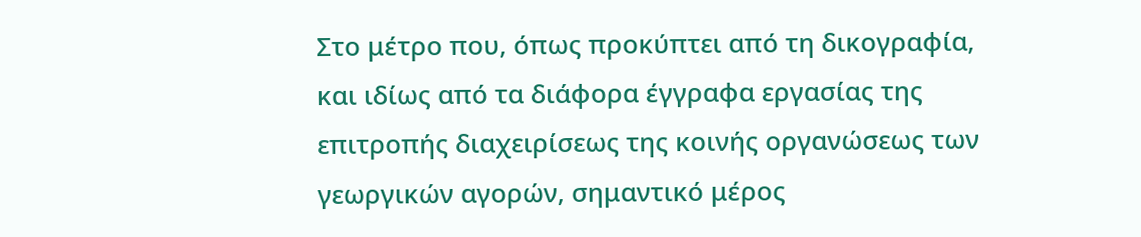Στο μέτρο που, όπως προκύπτει από τη δικογραφία, και ιδίως από τα διάφορα έγγραφα εργασίας της επιτροπής διαχειρίσεως της κοινής οργανώσεως των γεωργικών αγορών, σημαντικό μέρος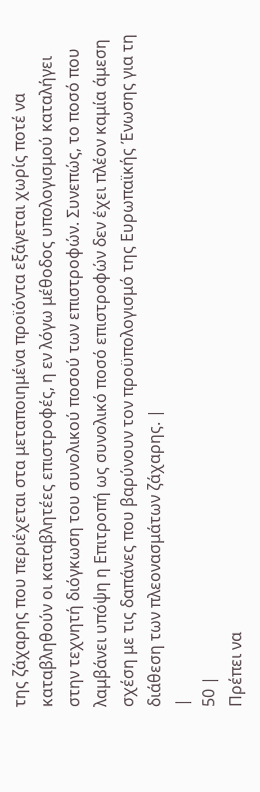της ζάχαρης που περιέχεται στα μεταποιημένα προϊόντα εξάγεται χωρίς ποτέ να καταβληθούν οι καταβλητέες επιστροφές, η εν λόγω μέθοδος υπολογισμού καταλήγει στην τεχνητή διόγκωση του συνολικού ποσού των επιστροφών. Συνεπώς, το ποσό που λαμβάνει υπόψη η Επιτροπή ως συνολικό ποσό επιστροφών δεν έχει πλέον καμία άμεση σχέση με τις δαπάνες που βαρύνουν τον προϋπολογισμό της Ευρωπαϊκής Ένωσης για τη διάθεση των πλεονασμάτων ζάχαρης. |
|
50 |
Πρέπει να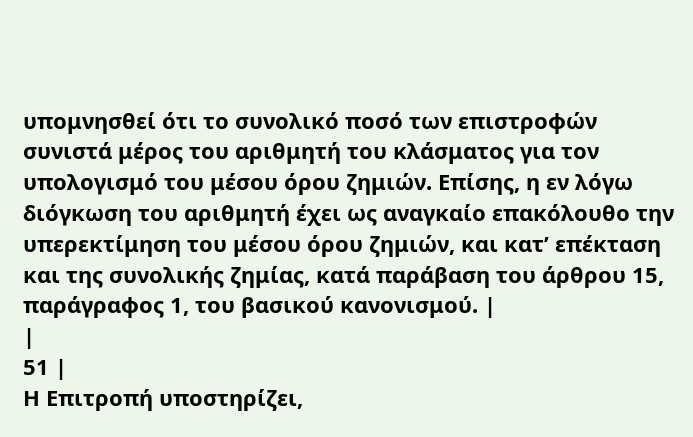υπομνησθεί ότι το συνολικό ποσό των επιστροφών συνιστά μέρος του αριθμητή του κλάσματος για τον υπολογισμό του μέσου όρου ζημιών. Επίσης, η εν λόγω διόγκωση του αριθμητή έχει ως αναγκαίο επακόλουθο την υπερεκτίμηση του μέσου όρου ζημιών, και κατ’ επέκταση και της συνολικής ζημίας, κατά παράβαση του άρθρου 15, παράγραφος 1, του βασικού κανονισμού. |
|
51 |
Η Επιτροπή υποστηρίζει,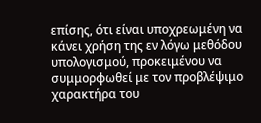επίσης, ότι είναι υποχρεωμένη να κάνει χρήση της εν λόγω μεθόδου υπολογισμού, προκειμένου να συμμορφωθεί με τον προβλέψιμο χαρακτήρα του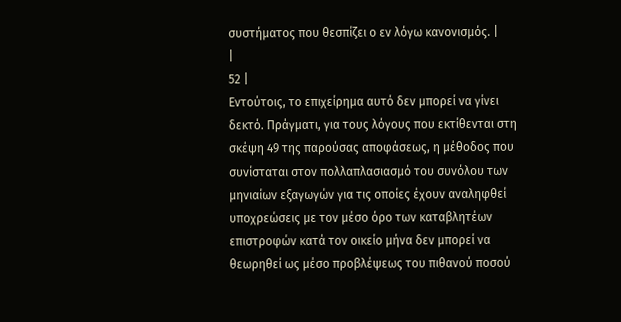συστήματος που θεσπίζει ο εν λόγω κανονισμός. |
|
52 |
Εντούτοις, το επιχείρημα αυτό δεν μπορεί να γίνει δεκτό. Πράγματι, για τους λόγους που εκτίθενται στη σκέψη 49 της παρούσας αποφάσεως, η μέθοδος που συνίσταται στον πολλαπλασιασμό του συνόλου των μηνιαίων εξαγωγών για τις οποίες έχουν αναληφθεί υποχρεώσεις με τον μέσο όρο των καταβλητέων επιστροφών κατά τον οικείο μήνα δεν μπορεί να θεωρηθεί ως μέσο προβλέψεως του πιθανού ποσού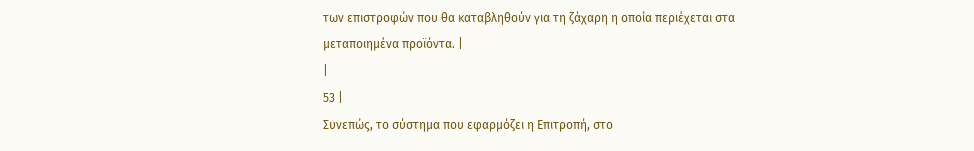των επιστροφών που θα καταβληθούν για τη ζάχαρη η οποία περιέχεται στα μεταποιημένα προϊόντα. |
|
53 |
Συνεπώς, το σύστημα που εφαρμόζει η Επιτροπή, στο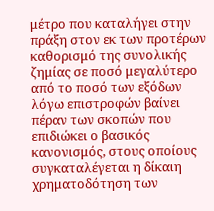μέτρο που καταλήγει στην πράξη στον εκ των προτέρων καθορισμό της συνολικής ζημίας σε ποσό μεγαλύτερο από το ποσό των εξόδων λόγω επιστροφών βαίνει πέραν των σκοπών που επιδιώκει ο βασικός κανονισμός, στους οποίους συγκαταλέγεται η δίκαιη χρηματοδότηση των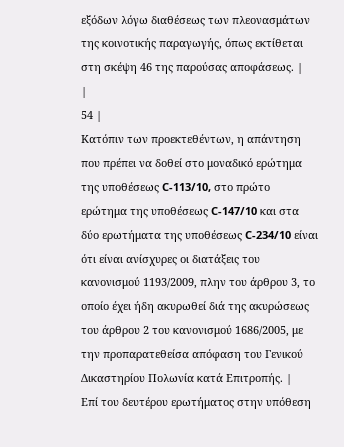εξόδων λόγω διαθέσεως των πλεονασμάτων της κοινοτικής παραγωγής, όπως εκτίθεται στη σκέψη 46 της παρούσας αποφάσεως. |
|
54 |
Κατόπιν των προεκτεθέντων, η απάντηση που πρέπει να δοθεί στο μοναδικό ερώτημα της υποθέσεως C-113/10, στο πρώτο ερώτημα της υποθέσεως C-147/10 και στα δύο ερωτήματα της υποθέσεως C-234/10 είναι ότι είναι ανίσχυρες οι διατάξεις του κανονισμού 1193/2009, πλην του άρθρου 3, το οποίο έχει ήδη ακυρωθεί διά της ακυρώσεως του άρθρου 2 του κανονισμού 1686/2005, με την προπαρατεθείσα απόφαση του Γενικού Δικαστηρίου Πολωνία κατά Επιτροπής. |
Επί του δευτέρου ερωτήματος στην υπόθεση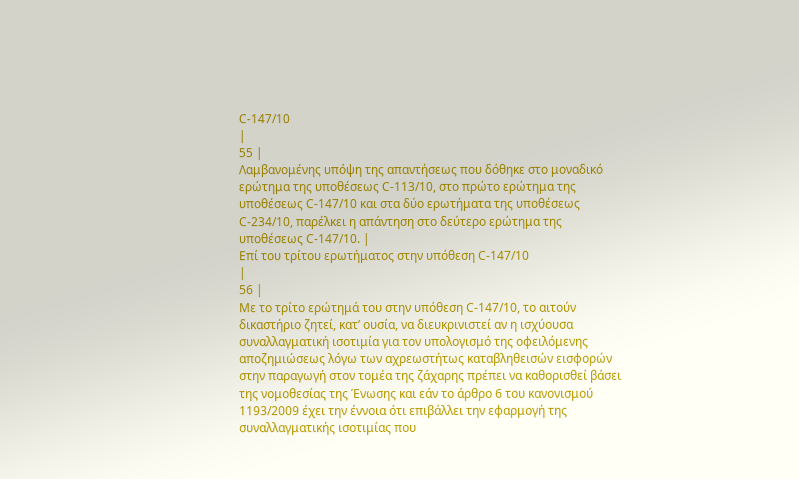C-147/10
|
55 |
Λαμβανομένης υπόψη της απαντήσεως που δόθηκε στο μοναδικό ερώτημα της υποθέσεως C-113/10, στο πρώτο ερώτημα της υποθέσεως C-147/10 και στα δύο ερωτήματα της υποθέσεως C-234/10, παρέλκει η απάντηση στο δεύτερο ερώτημα της υποθέσεως C-147/10. |
Επί του τρίτου ερωτήματος στην υπόθεση C-147/10
|
56 |
Με το τρίτο ερώτημά του στην υπόθεση C-147/10, το αιτούν δικαστήριο ζητεί, κατ’ ουσία, να διευκρινιστεί αν η ισχύουσα συναλλαγματική ισοτιμία για τον υπολογισμό της οφειλόμενης αποζημιώσεως λόγω των αχρεωστήτως καταβληθεισών εισφορών στην παραγωγή στον τομέα της ζάχαρης πρέπει να καθορισθεί βάσει της νομοθεσίας της Ένωσης και εάν το άρθρο 6 του κανονισμού 1193/2009 έχει την έννοια ότι επιβάλλει την εφαρμογή της συναλλαγματικής ισοτιμίας που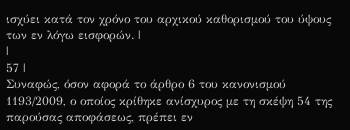ισχύει κατά τον χρόνο του αρχικού καθορισμού του ύψους των εν λόγω εισφορών. |
|
57 |
Συναφώς, όσον αφορά το άρθρο 6 του κανονισμού 1193/2009, ο οποίος κρίθηκε ανίσχυρος με τη σκέψη 54 της παρούσας αποφάσεως, πρέπει εν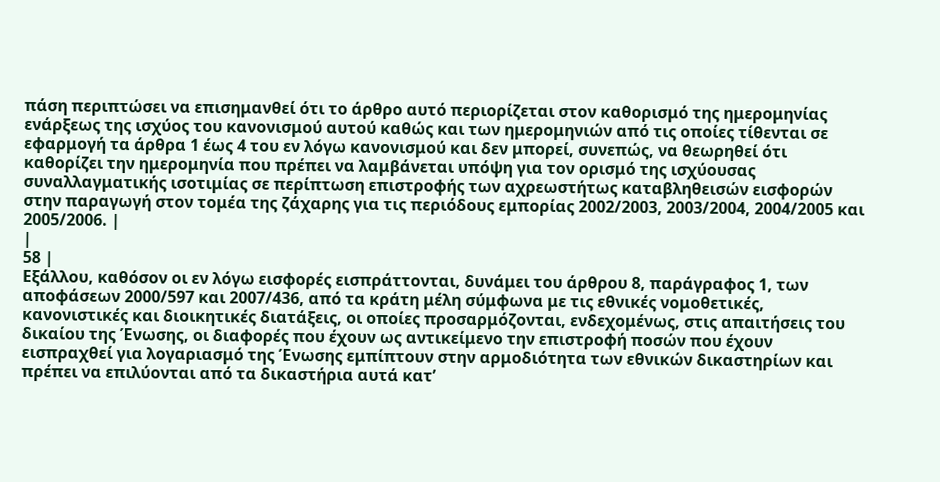πάση περιπτώσει να επισημανθεί ότι το άρθρο αυτό περιορίζεται στον καθορισμό της ημερομηνίας ενάρξεως της ισχύος του κανονισμού αυτού καθώς και των ημερομηνιών από τις οποίες τίθενται σε εφαρμογή τα άρθρα 1 έως 4 του εν λόγω κανονισμού και δεν μπορεί, συνεπώς, να θεωρηθεί ότι καθορίζει την ημερομηνία που πρέπει να λαμβάνεται υπόψη για τον ορισμό της ισχύουσας συναλλαγματικής ισοτιμίας σε περίπτωση επιστροφής των αχρεωστήτως καταβληθεισών εισφορών στην παραγωγή στον τομέα της ζάχαρης για τις περιόδους εμπορίας 2002/2003, 2003/2004, 2004/2005 και 2005/2006. |
|
58 |
Εξάλλου, καθόσον οι εν λόγω εισφορές εισπράττονται, δυνάμει του άρθρου 8, παράγραφος 1, των αποφάσεων 2000/597 και 2007/436, από τα κράτη μέλη σύμφωνα με τις εθνικές νομοθετικές, κανονιστικές και διοικητικές διατάξεις, οι οποίες προσαρμόζονται, ενδεχομένως, στις απαιτήσεις του δικαίου της Ένωσης, οι διαφορές που έχουν ως αντικείμενο την επιστροφή ποσών που έχουν εισπραχθεί για λογαριασμό της Ένωσης εμπίπτουν στην αρμοδιότητα των εθνικών δικαστηρίων και πρέπει να επιλύονται από τα δικαστήρια αυτά κατ’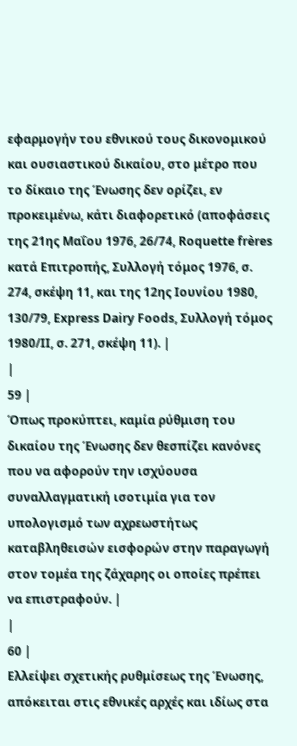εφαρμογήν του εθνικού τους δικονομικού και ουσιαστικού δικαίου, στο μέτρο που το δίκαιο της Ένωσης δεν ορίζει, εν προκειμένω, κάτι διαφορετικό (αποφάσεις της 21ης Μαΐου 1976, 26/74, Roquette frères κατά Επιτροπής, Συλλογή τόμος 1976, σ. 274, σκέψη 11, και της 12ης Ιουνίου 1980, 130/79, Express Dairy Foods, Συλλογή τόμος 1980/ΙΙ, σ. 271, σκέψη 11). |
|
59 |
Όπως προκύπτει, καμία ρύθμιση του δικαίου της Ένωσης δεν θεσπίζει κανόνες που να αφορούν την ισχύουσα συναλλαγματική ισοτιμία για τον υπολογισμό των αχρεωστήτως καταβληθεισών εισφορών στην παραγωγή στον τομέα της ζάχαρης οι οποίες πρέπει να επιστραφούν. |
|
60 |
Ελλείψει σχετικής ρυθμίσεως της Ένωσης, απόκειται στις εθνικές αρχές και ιδίως στα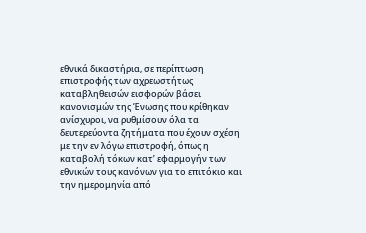εθνικά δικαστήρια, σε περίπτωση επιστροφής των αχρεωστήτως καταβληθεισών εισφορών βάσει κανονισμών της Ένωσης που κρίθηκαν ανίσχυροι, να ρυθμίσουν όλα τα δευτερεύοντα ζητήματα που έχουν σχέση με την εν λόγω επιστροφή, όπως η καταβολή τόκων κατ’ εφαρμογήν των εθνικών τους κανόνων για το επιτόκιο και την ημερομηνία από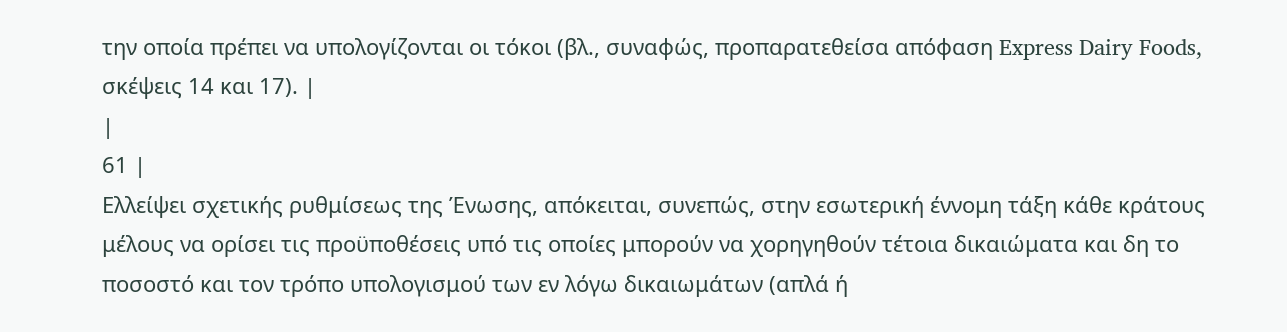την οποία πρέπει να υπολογίζονται οι τόκοι (βλ., συναφώς, προπαρατεθείσα απόφαση Express Dairy Foods, σκέψεις 14 και 17). |
|
61 |
Ελλείψει σχετικής ρυθμίσεως της Ένωσης, απόκειται, συνεπώς, στην εσωτερική έννομη τάξη κάθε κράτους μέλους να ορίσει τις προϋποθέσεις υπό τις οποίες μπορούν να χορηγηθούν τέτοια δικαιώματα και δη το ποσοστό και τον τρόπο υπολογισμού των εν λόγω δικαιωμάτων (απλά ή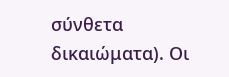σύνθετα δικαιώματα). Οι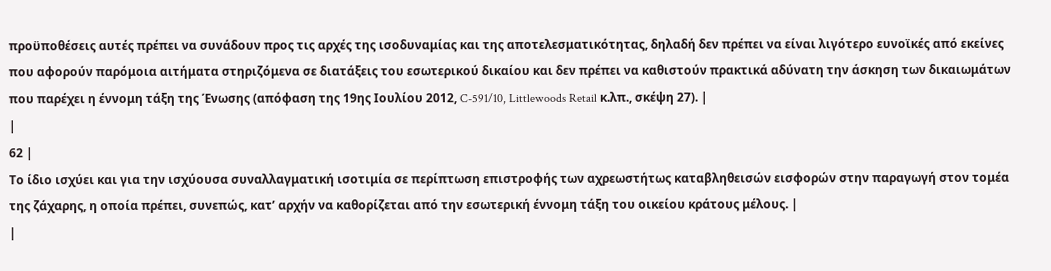προϋποθέσεις αυτές πρέπει να συνάδουν προς τις αρχές της ισοδυναμίας και της αποτελεσματικότητας, δηλαδή δεν πρέπει να είναι λιγότερο ευνοϊκές από εκείνες που αφορούν παρόμοια αιτήματα στηριζόμενα σε διατάξεις του εσωτερικού δικαίου και δεν πρέπει να καθιστούν πρακτικά αδύνατη την άσκηση των δικαιωμάτων που παρέχει η έννομη τάξη της Ένωσης (απόφαση της 19ης Ιουλίου 2012, C-591/10, Littlewoods Retail κ.λπ., σκέψη 27). |
|
62 |
Το ίδιο ισχύει και για την ισχύουσα συναλλαγματική ισοτιμία σε περίπτωση επιστροφής των αχρεωστήτως καταβληθεισών εισφορών στην παραγωγή στον τομέα της ζάχαρης, η οποία πρέπει, συνεπώς, κατ’ αρχήν να καθορίζεται από την εσωτερική έννομη τάξη του οικείου κράτους μέλους. |
|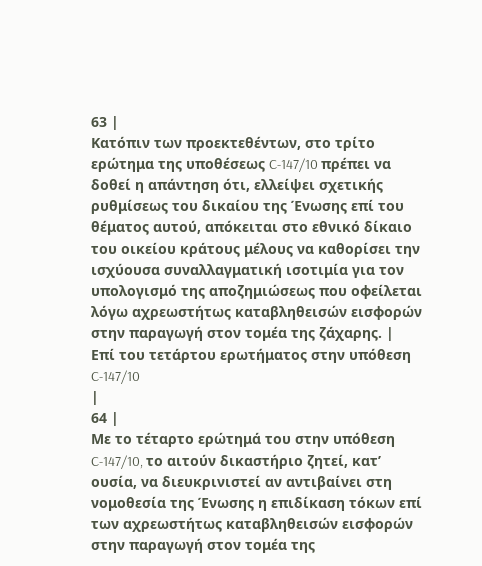63 |
Κατόπιν των προεκτεθέντων, στο τρίτο ερώτημα της υποθέσεως C-147/10 πρέπει να δοθεί η απάντηση ότι, ελλείψει σχετικής ρυθμίσεως του δικαίου της Ένωσης επί του θέματος αυτού, απόκειται στο εθνικό δίκαιο του οικείου κράτους μέλους να καθορίσει την ισχύουσα συναλλαγματική ισοτιμία για τον υπολογισμό της αποζημιώσεως που οφείλεται λόγω αχρεωστήτως καταβληθεισών εισφορών στην παραγωγή στον τομέα της ζάχαρης. |
Επί του τετάρτου ερωτήματος στην υπόθεση C-147/10
|
64 |
Με το τέταρτο ερώτημά του στην υπόθεση C-147/10, το αιτούν δικαστήριο ζητεί, κατ’ ουσία, να διευκρινιστεί αν αντιβαίνει στη νομοθεσία της Ένωσης η επιδίκαση τόκων επί των αχρεωστήτως καταβληθεισών εισφορών στην παραγωγή στον τομέα της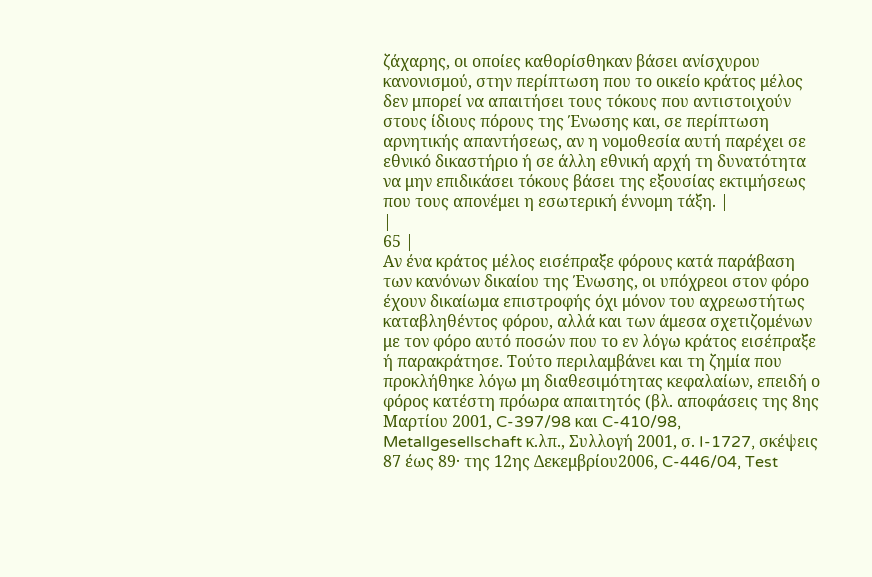ζάχαρης, οι οποίες καθορίσθηκαν βάσει ανίσχυρου κανονισμού, στην περίπτωση που το οικείο κράτος μέλος δεν μπορεί να απαιτήσει τους τόκους που αντιστοιχούν στους ίδιους πόρους της Ένωσης και, σε περίπτωση αρνητικής απαντήσεως, αν η νομοθεσία αυτή παρέχει σε εθνικό δικαστήριο ή σε άλλη εθνική αρχή τη δυνατότητα να μην επιδικάσει τόκους βάσει της εξουσίας εκτιμήσεως που τους απονέμει η εσωτερική έννομη τάξη. |
|
65 |
Αν ένα κράτος μέλος εισέπραξε φόρους κατά παράβαση των κανόνων δικαίου της Ένωσης, οι υπόχρεοι στον φόρο έχουν δικαίωμα επιστροφής όχι μόνον του αχρεωστήτως καταβληθέντος φόρου, αλλά και των άμεσα σχετιζομένων με τον φόρο αυτό ποσών που το εν λόγω κράτος εισέπραξε ή παρακράτησε. Τούτο περιλαμβάνει και τη ζημία που προκλήθηκε λόγω μη διαθεσιμότητας κεφαλαίων, επειδή ο φόρος κατέστη πρόωρα απαιτητός (βλ. αποφάσεις της 8ης Μαρτίου 2001, C-397/98 και C-410/98, Metallgesellschaft κ.λπ., Συλλογή 2001, σ. I-1727, σκέψεις 87 έως 89· της 12ης Δεκεμβρίου2006, C-446/04, Test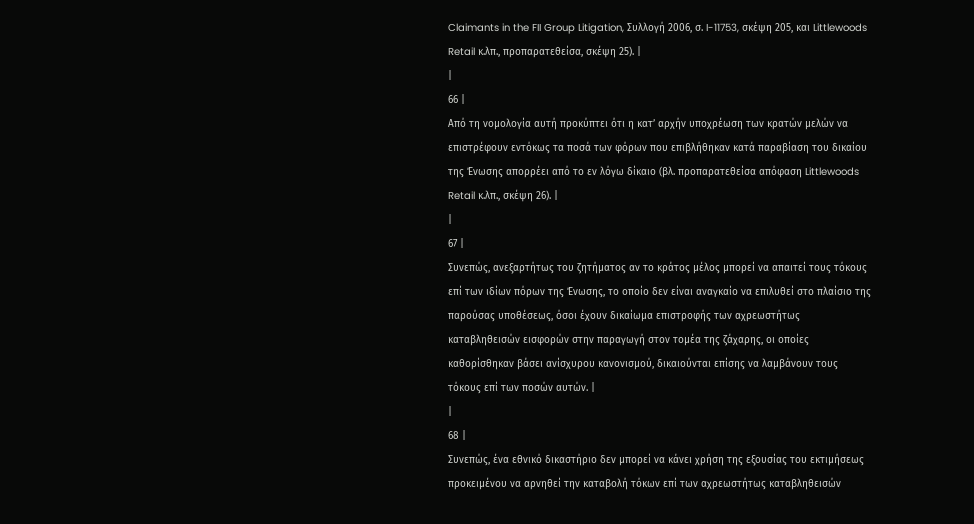Claimants in the FII Group Litigation, Συλλογή 2006, σ. I-11753, σκέψη 205, και Littlewoods Retail κ.λπ., προπαρατεθείσα, σκέψη 25). |
|
66 |
Από τη νομολογία αυτή προκύπτει ότι η κατ’ αρχήν υποχρέωση των κρατών μελών να επιστρέφουν εντόκως τα ποσά των φόρων που επιβλήθηκαν κατά παραβίαση του δικαίου της Ένωσης απορρέει από το εν λόγω δίκαιο (βλ. προπαρατεθείσα απόφαση Littlewoods Retail κ.λπ., σκέψη 26). |
|
67 |
Συνεπώς, ανεξαρτήτως του ζητήματος αν το κράτος μέλος μπορεί να απαιτεί τους τόκους επί των ιδίων πόρων της Ένωσης, το οποίο δεν είναι αναγκαίο να επιλυθεί στο πλαίσιο της παρούσας υποθέσεως, όσοι έχουν δικαίωμα επιστροφής των αχρεωστήτως καταβληθεισών εισφορών στην παραγωγή στον τομέα της ζάχαρης, οι οποίες καθορίσθηκαν βάσει ανίσχυρου κανονισμού, δικαιούνται επίσης να λαμβάνουν τους τόκους επί των ποσών αυτών. |
|
68 |
Συνεπώς, ένα εθνικό δικαστήριο δεν μπορεί να κάνει χρήση της εξουσίας του εκτιμήσεως προκειμένου να αρνηθεί την καταβολή τόκων επί των αχρεωστήτως καταβληθεισών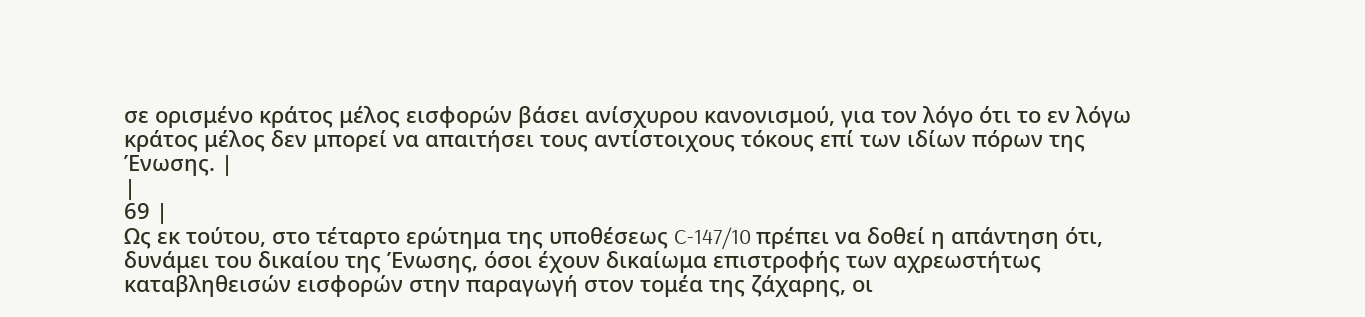σε ορισμένο κράτος μέλος εισφορών βάσει ανίσχυρου κανονισμού, για τον λόγο ότι το εν λόγω κράτος μέλος δεν μπορεί να απαιτήσει τους αντίστοιχους τόκους επί των ιδίων πόρων της Ένωσης. |
|
69 |
Ως εκ τούτου, στο τέταρτο ερώτημα της υποθέσεως C-147/10 πρέπει να δοθεί η απάντηση ότι, δυνάμει του δικαίου της Ένωσης, όσοι έχουν δικαίωμα επιστροφής των αχρεωστήτως καταβληθεισών εισφορών στην παραγωγή στον τομέα της ζάχαρης, οι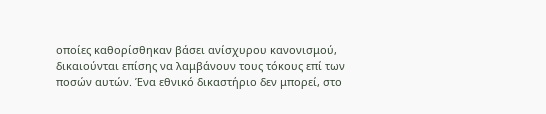οποίες καθορίσθηκαν βάσει ανίσχυρου κανονισμού, δικαιούνται επίσης να λαμβάνουν τους τόκους επί των ποσών αυτών. Ένα εθνικό δικαστήριο δεν μπορεί, στο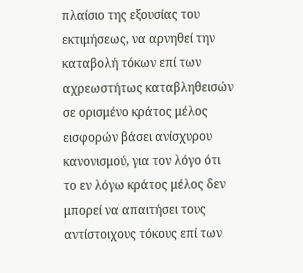πλαίσιο της εξουσίας του εκτιμήσεως, να αρνηθεί την καταβολή τόκων επί των αχρεωστήτως καταβληθεισών σε ορισμένο κράτος μέλος εισφορών βάσει ανίσχυρου κανονισμού, για τον λόγο ότι το εν λόγω κράτος μέλος δεν μπορεί να απαιτήσει τους αντίστοιχους τόκους επί των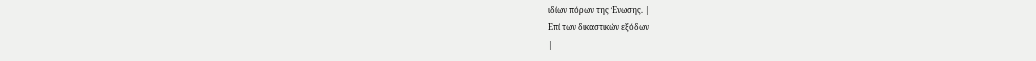ιδίων πόρων της Ένωσης. |
Επί των δικαστικών εξόδων
|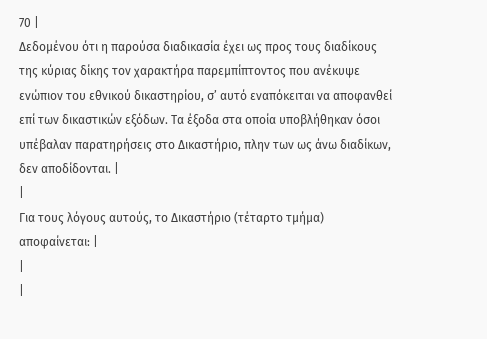70 |
Δεδομένου ότι η παρούσα διαδικασία έχει ως προς τους διαδίκους της κύριας δίκης τον χαρακτήρα παρεμπίπτοντος που ανέκυψε ενώπιον του εθνικού δικαστηρίου, σ’ αυτό εναπόκειται να αποφανθεί επί των δικαστικών εξόδων. Τα έξοδα στα οποία υποβλήθηκαν όσοι υπέβαλαν παρατηρήσεις στο Δικαστήριο, πλην των ως άνω διαδίκων, δεν αποδίδονται. |
|
Για τους λόγους αυτούς, το Δικαστήριο (τέταρτο τμήμα) αποφαίνεται: |
|
|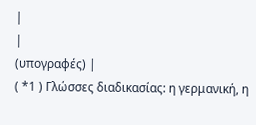|
|
(υπογραφές) |
( *1 ) Γλώσσες διαδικασίας: η γερμανική, η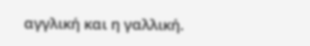αγγλική και η γαλλική.